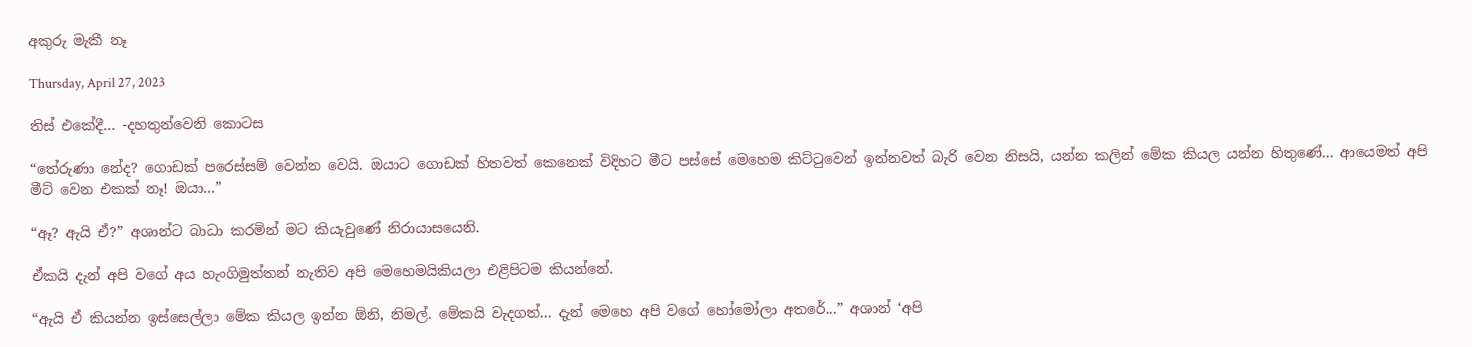අකුරු මැකී නෑ

Thursday, April 27, 2023

තිස් එකේදී... -දහතුන්වෙනි කොටස

“තේරුණා නේද? ගොඩක් පරෙස්සම් වෙන්න වෙයි. ඔයාට ගොඩක් හිතවත් කෙනෙක් විදිහට මීට පස්සේ මෙහෙම කිට්ටුවෙන් ඉන්නවත් බැරි වෙන නිසයි, යන්න කලින් මේක කියල යන්න හිතුණේ... ආයෙමත් අපි මීට් වෙන එකක් නෑ! ඔයා...”

“ඈ? ඇයි ඒ?” අශාන්ට බාධා කරමින් මට කියැවුණේ නිරායාසයෙනි.

ඒකයි දැන් අපි වගේ අය හැංගිමුත්තන් නැතිව අපි මෙහෙමයිකියලා එළිපිටම කියන්නේ.

“ඇයි ඒ කියන්න ඉස්සෙල්ලා මේක කියල ඉන්න ඕනි, නිමල්. මේකයි වැදගත්... දැන් මෙහෙ අපි වගේ හෝමෝලා අතරේ...” අශාන් ‘අපි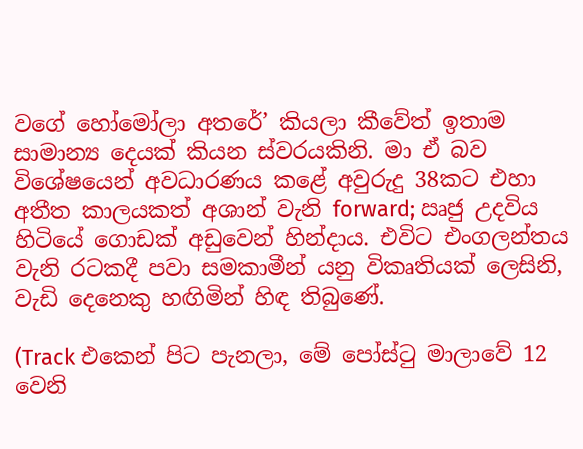වගේ හෝමෝලා අතරේ’ කියලා කීවේත් ඉතාම සාමාන්‍ය දෙයක් කියන ස්වරයකිනි. මා ඒ බව විශේෂයෙන් අවධාරණය කළේ අවුරුදු 38කට එහා අතීත කාලයකත් අශාන් වැනි forward; ඍජු උදවිය හිටියේ ගොඩක් අඩුවෙන් හින්දාය. එවිට එංගලන්තය වැනි රටකදී පවා සමකාමීන් යනු විකෘතියක් ලෙසිනි, වැඩි දෙනෙකු හඟිමින් හිඳ තිබුණේ.

(Track එකෙන් පිට පැනලා, මේ පෝස්ටු මාලාවේ 12 වෙනි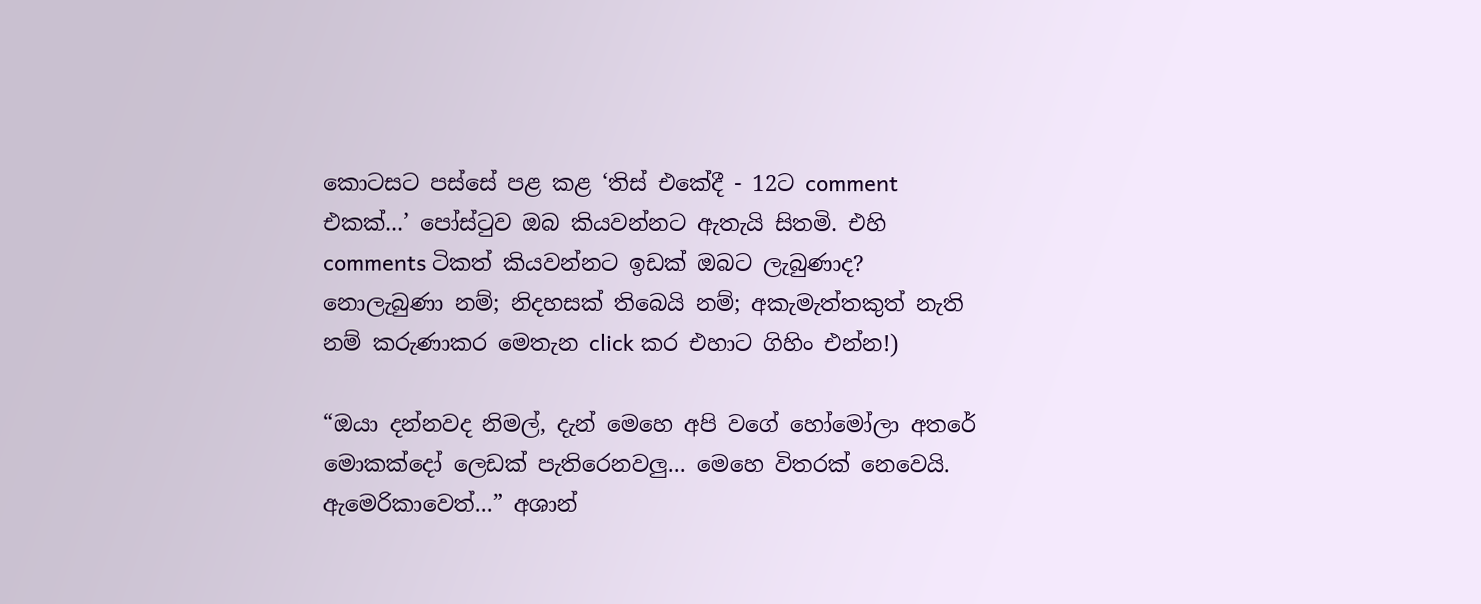කොටසට පස්සේ පළ කළ ‘තිස් එකේදී - 12ට comment එකක්...’ පෝස්ටුව ඔබ කියවන්නට ඇතැයි සිතමි. එහි comments ටිකත් කියවන්නට ඉඩක් ඔබට ලැබුණාද? නොලැබුණා නම්; නිදහසක් තිබෙයි නම්; අකැමැත්තකුත් නැති නම් කරුණාකර මෙතැන click කර එහාට ගිහිං එන්න!)

“ඔයා දන්නවද නිමල්, දැන් මෙහෙ අපි වගේ හෝමෝලා අතරේ මොකක්දෝ ලෙඩක් පැතිරෙනවලු... මෙහෙ විතරක් නෙවෙයි. ඇමෙරිකාවෙත්...” අශාන්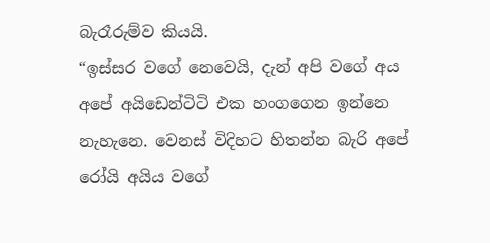බැරෑරුම්ව කියයි.
“ඉස්සර වගේ නෙවෙයි, දැන් අපි වගේ අය අපේ අයිඩෙන්ටිටි එක හංගගෙන ඉන්නෙ නැහැනෙ. වෙනස් විදිහට හිතන්න බැරි අපේ රෝයි අයිය වගේ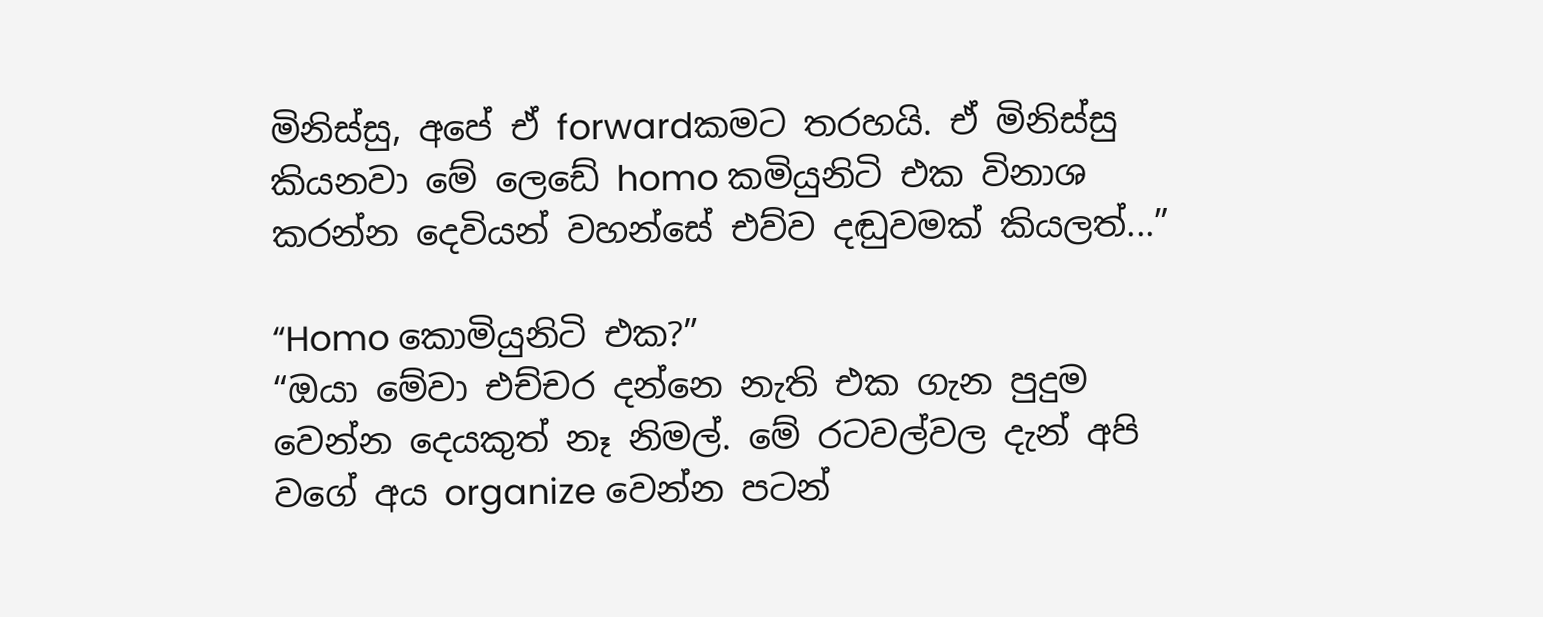මිනිස්සු, අපේ ඒ forwardකමට තරහයි. ඒ මිනිස්සු කියනවා මේ ලෙඩේ homo කමියුනිටි එක විනාශ කරන්න දෙවියන් වහන්සේ එව්ව දඬුවමක් කියලත්...”

“Homo කොමියුනිටි එක?”
“ඔයා මේවා එච්චර දන්නෙ නැති එක ගැන පුදුම වෙන්න දෙයකුත් නෑ නිමල්. මේ රටවල්වල දැන් අපි වගේ අය organize වෙන්න පටන්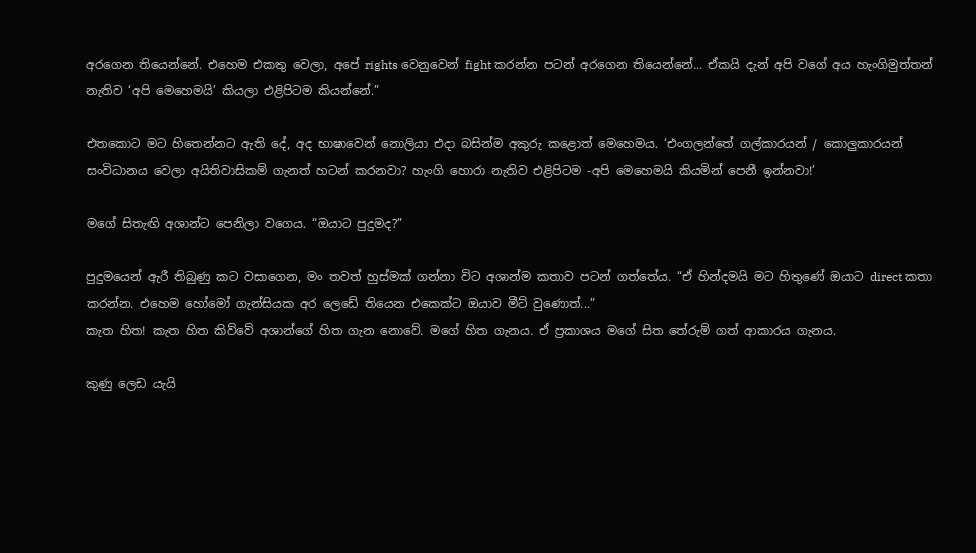අරගෙන තියෙන්නේ. එහෙම එකතු වෙලා, අපේ rights වෙනුවෙන් fight කරන්න පටන් අරගෙන තියෙන්නේ... ඒකයි දැන් අපි වගේ අය හැංගිමුත්තන් නැතිව ‘අපි මෙහෙමයි’ කියලා එළිපිටම කියන්නේ.”

එතකොට මට හිතෙන්නට ඇති දේ, අද භාෂාවෙන් නොලියා එදා බසින්ම අකුරු කළොත් මෙහෙමය. ‘එංගලන්තේ ගල්කාරයන් / කොලුකාරයන් සංවිධානය වෙලා අයිතිවාසිකම් ගැනත් හටන් කරනවා? හැංගි හොරා නැතිව එළිපිටම -අපි මෙහෙමයි කියමින් පෙනී ඉන්නවා!’

මගේ සිතැඟි අශාන්ට පෙනිලා වගෙය. “ඔයාට පුදුමද?”

පුදුමයෙන් ඇරී තිබුණු කට වසාගෙන, මං තවත් හුස්මක් ගන්නා විට අශාන්ම කතාව පටන් ගත්තේය. “ඒ හින්දමයි මට හිතුණේ ඔයාට direct කතා කරන්න. එහෙම හෝමෝ ගැන්සියක අර ලෙඩේ තියෙන එකෙක්ට ඔයාව මීට් වුණොත්...”
කැත හිත! කැත හිත කිව්වේ අශාන්ගේ හිත ගැන නොවේ. මගේ හිත ගැනය. ඒ ප්‍රකාශය මගේ සිත තේරුම් ගත් ආකාරය ගැනය.

කුණු ලෙඩ යැයි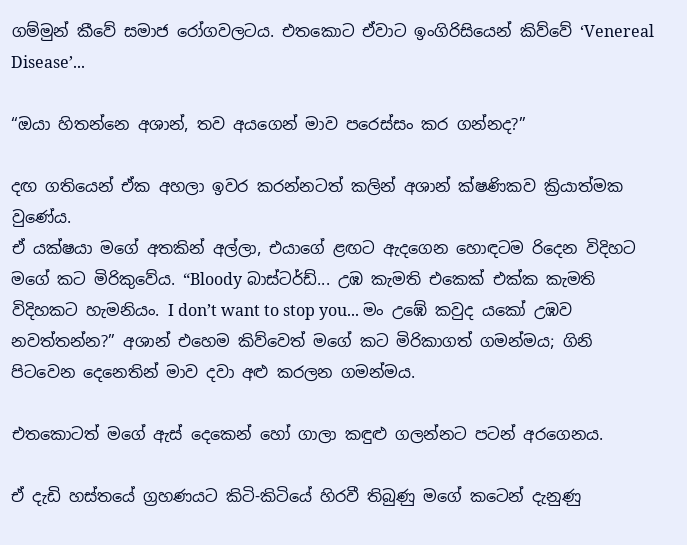ගම්මුන් කීවේ සමාජ රෝගවලටය. එතකොට ඒවාට ඉංගිරිසියෙන් කිව්වේ ‘Venereal Disease’...

“ඔයා හිතන්නෙ අශාන්, තව අයගෙන් මාව පරෙස්සං කර ගන්නද?”

දඟ ගතියෙන් ඒක අහලා ඉවර කරන්නටත් කලින් අශාන් ක්ෂණිකව ක්‍රියාත්මක වුණේය.
ඒ යක්ෂයා මගේ අතකින් අල්ලා, එයාගේ ළඟට ඇදගෙන හොඳටම රිදෙන විදිහට මගේ කට මිරිකුවේය. “Bloody බාස්ටර්ඩ්... උඹ කැමති එකෙක් එක්ක කැමති විදිහකට හැමනියං. I don’t want to stop you... මං උඹේ කවුද යකෝ උඹව නවත්තන්න?” අශාන් එහෙම කිව්වෙත් මගේ කට මිරිකාගත් ගමන්මය; ගිනි පිටවෙන දෙනෙතින් මාව දවා අළු කරලන ගමන්මය.

එතකොටත් මගේ ඇස් දෙකෙන් හෝ ගාලා කඳුළු ගලන්නට පටන් අරගෙනය.

ඒ දැඩි හස්තයේ ග්‍රහණයට කිටි-කිටියේ හිරවී තිබුණු මගේ කටෙන් දැනුණු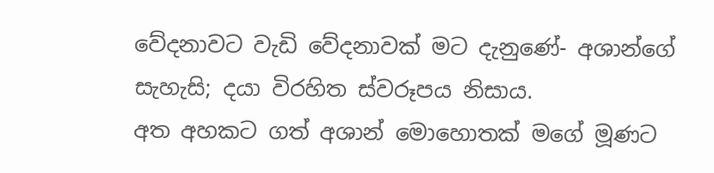වේදනාවට වැඩි වේදනාවක් මට දැනුණේ- අශාන්ගේ සැහැසි; දයා විරහිත ස්වරූපය නිසාය.
අත අහකට ගත් අශාන් මොහොතක් මගේ මූණට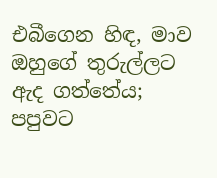එබීගෙන හිඳ, මාව ඔහුගේ තුරුල්ලට ඇද ගත්තේය; පපුවට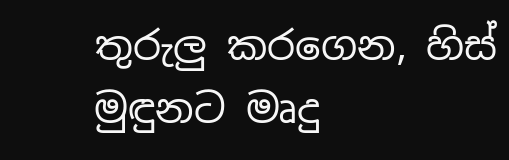තුරුලු කරගෙන, හිස් මුඳුනට මෘදු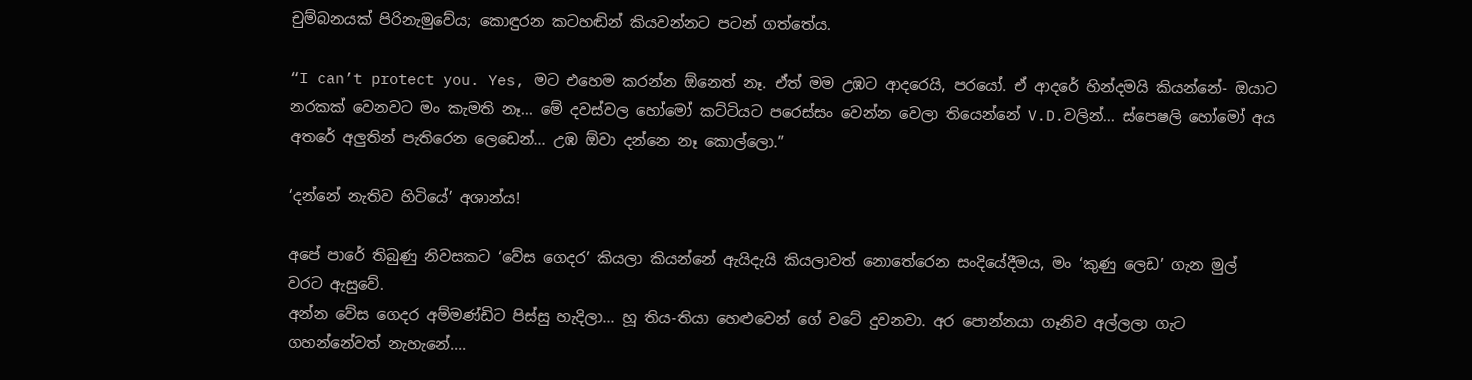චුම්බනයක් පිරිනැමුවේය; කොඳුරන කටහඬින් කියවන්නට පටන් ගත්තේය.

“I can’t protect you. Yes, මට එහෙම කරන්න ඕනෙත් නෑ. ඒත් මම උඹට ආදරෙයි, පරයෝ. ඒ ආදරේ හින්දමයි කියන්නේ- ඔයාට නරකක් වෙනවට මං කැමති නෑ... මේ දවස්වල හෝමෝ කට්ටියට පරෙස්සං වෙන්න වෙලා තියෙන්නේ V.D.වලින්... ස්පෙෂලි හෝමෝ අය අතරේ අලුතින් පැතිරෙන ලෙඩෙන්... උඹ ඕවා දන්නෙ නෑ කොල්ලො.”

‘දන්නේ නැතිව හිටියේ’ අශාන්ය!

අපේ පාරේ තිබුණු නිවසකට ‘වේස ගෙදර’ කියලා කියන්නේ ඇයිදැයි කියලාවත් නොතේරෙන සංදියේදීමය, මං ‘කුණු ලෙඩ’ ගැන මුල් වරට ඇසුවේ.
අන්න වේස ගෙදර අම්මණ්ඩිට පිස්සු හැදිලා... හූ තිය-තියා හෙළුවෙන් ගේ වටේ දුවනවා. අර පොන්නයා ගෑනිව අල්ලලා ගැට ගහන්නේවත් නැහැනේ....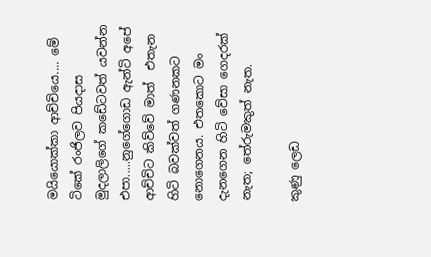මයියොක්කා ආච්චියෙ.... මේ ටිකේ රංජිලව පියදාස මුදලාලිගේ කඩේටවත් යවන්න එපා.....නුගේගොඩ ඇන්ටි අපේ ආච්චිට කිව්වේ මාත්  එතැන හිටි බවක්වත් ගණනකට නොගෙනය. එතකොට මං දැනගෙන හිටි වේසා ගෙදරක් නැත; තේරුමකුත් නැත.

කුණු ලෙඩ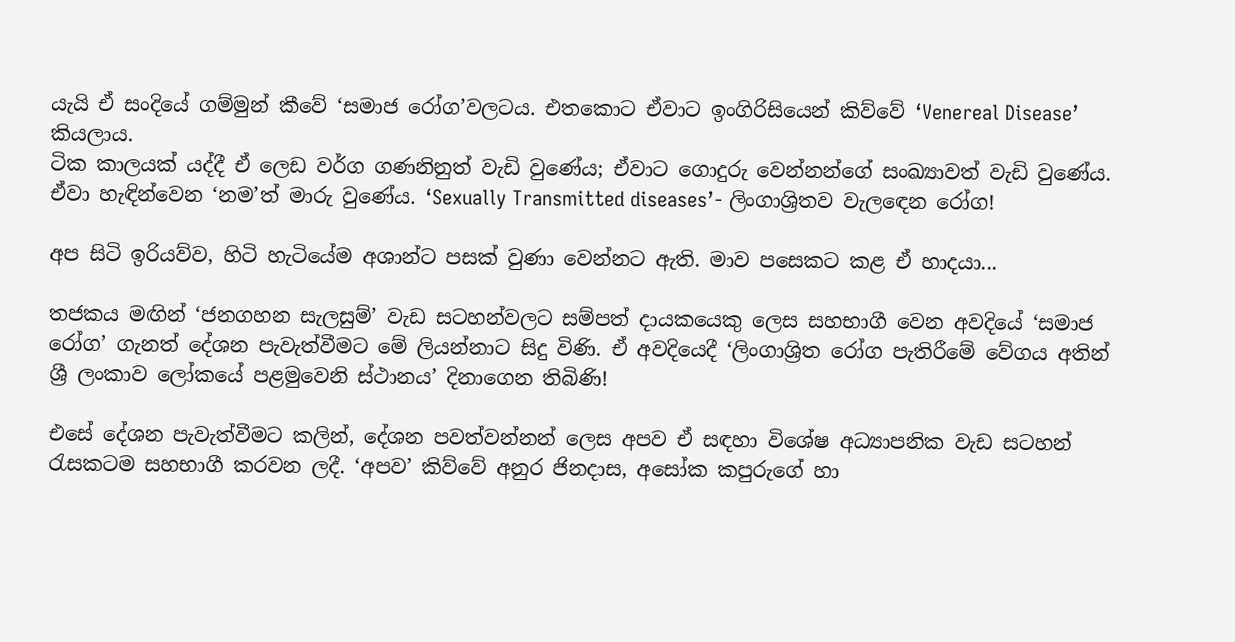යැයි ඒ සංදියේ ගම්මුන් කීවේ ‘සමාජ රෝග’වලටය. එතකොට ඒවාට ඉංගිරිසියෙන් කිව්වේ ‘Venereal Disease’ කියලාය.
ටික කාලයක් යද්දී ඒ ලෙඩ වර්ග ගණනිනුත් වැඩි වුණේය; ඒවාට ගොදුරු වෙන්නන්ගේ සංඛ්‍යාවත් වැඩි වුණේය. ඒවා හැඳින්වෙන ‘නම’ත් මාරු වුණේය. ‘Sexually Transmitted diseases’- ලිංගාශ්‍රිතව වැලඳෙන රෝග!

අප සිටි ඉරියව්ව, හිටි හැටියේම අශාන්ට පසක් වුණා වෙන්නට ඇති. මාව පසෙකට කළ ඒ හාදයා...

තජකය මඟින් ‘ජනගහන සැලසුම්’ වැඩ සටහන්වලට සම්පත් දායකයෙකු ලෙස සහභාගී වෙන අවදියේ ‘සමාජ රෝග’ ගැනත් දේශන පැවැත්වීමට මේ ලියන්නාට සිදු විණි. ඒ අවදියෙදී ‘ලිංගාශ්‍රිත රෝග පැතිරීමේ වේගය අතින් ශ්‍රී ලංකාව ලෝකයේ පළමුවෙනි ස්ථානය’ දිනාගෙන තිබිණි!

එසේ දේශන පැවැත්වීමට කලින්, දේශන පවත්වන්නන් ලෙස අපව ඒ සඳහා විශේෂ අධ්‍යාපනික වැඩ සටහන් රැසකටම සහභාගී කරවන ලදී. ‘අපව’ කිව්වේ අනුර ජිනදාස, අසෝක කපුරුගේ හා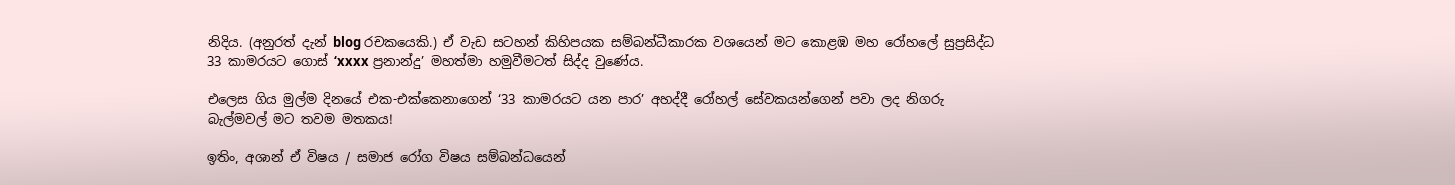නිදිය. (අනුරත් දැන් blog රචකයෙකි.) ඒ වැඩ සටහන් කිහිපයක සම්බන්ධීකාරක වශයෙන් මට කොළඹ මහ රෝහලේ සුප්‍රසිද්ධ 33 කාමරයට ගොස් ‘xxxx ප්‍රනාන්දු’ මහත්මා හමුවීමටත් සිද්ද වුණේය.

එලෙස ගිය මුල්ම දිනයේ එක-එක්කෙනාගෙන් ‘33 කාමරයට යන පාර’ අහද්දී රෝහල් සේවකයන්ගෙන් පවා ලද නිගරු බැල්මවල් මට තවම මතකය!

ඉතිං, අශාන් ඒ විෂය / සමාජ රෝග විෂය සම්බන්ධයෙන්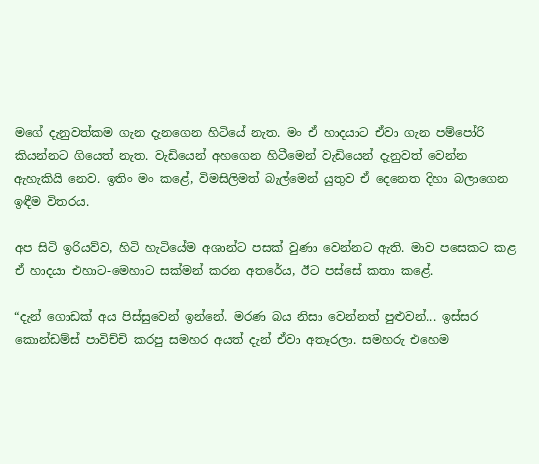මගේ දැනුවත්කම ගැන දැනගෙන හිටියේ නැත. මං ඒ හාදයාට ඒවා ගැන පම්පෝරි කියන්නට ගියෙත් නැත. වැඩියෙන් අහගෙන හිටීමෙන් වැඩියෙන් දැනුවත් වෙන්න ඇහැකියි නෙව. ඉතිං මං කළේ, විමසිලිමත් බැල්මෙන් යුතුව ඒ දෙනෙත දිහා බලාගෙන ඉඳීම විතරය.

අප සිටි ඉරියව්ව, හිටි හැටියේම අශාන්ට පසක් වුණා වෙන්නට ඇති. මාව පසෙකට කළ ඒ හාදයා එහාට-මෙහාට සක්මන් කරන අතරේය, ඊට පස්සේ කතා කළේ.

“දැන් ගොඩක් අය පිස්සුවෙන් ඉන්නේ. මරණ බය නිසා වෙන්නත් පුළුවන්... ඉස්සර කොන්ඩම්ස් පාවිච්චි කරපු සමහර අයත් දැන් ඒවා අතෑරලා. සමහරු එහෙම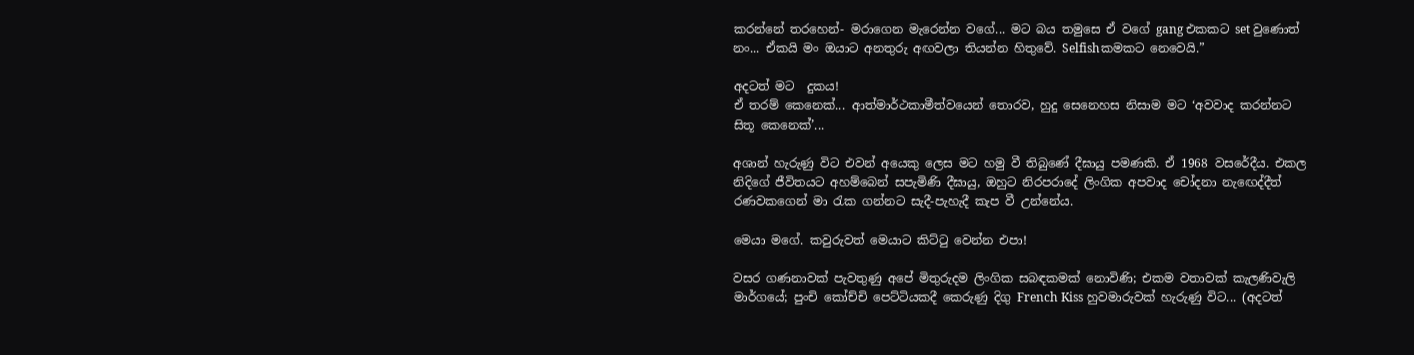කරන්නේ තරහෙන්- මරාගෙන මැරෙන්න වගේ... මට බය තමුසෙ ඒ වගේ gang එකකට set වුණොත් නං... ඒකයි මං ඔයාට අනතුරු අඟවලා තියන්න හිතුවේ. Selfishකමකට නෙවෙයි.”

අදටත් මට  දුකය!
ඒ තරම් කෙනෙක්... ආත්මාර්ථකාමීත්වයෙන් තොරව, හුදු සෙනෙහස නිසාම මට ‘අවවාද කරන්නට සිතූ කෙනෙක්’...

අශාන් හැරුණු විට එවන් අයෙකු ලෙස මට හමු වී තිබුණේ දීඝායු පමණකි. ඒ 1968 වසරේදීය. එකල නිදිගේ ජීවිතයට අහම්බෙන් සපැමිණි දීඝායු, ඔහුට නිරපරාදේ ලිංගික අපවාද චෝදනා නැඟෙද්දීත් රණවකගෙන් මා රැක ගන්නට සැදී-පැහැදී කැප වී උන්නේය.

මෙයා මගේ. කවුරුවත් මෙයාට කිට්ටු වෙන්න එපා!

වසර ගණනාවක් පැවතුණු අපේ මිතුරුදම ලිංගික සබඳකමක් නොවිණි; එකම වතාවක් කැලණිවැලි මාර්ගයේ; පුංචි කෝච්චි පෙට්ටියකදී කෙරුණු දිගු French Kiss හුවමාරුවක් හැරුණු විට... (අදටත්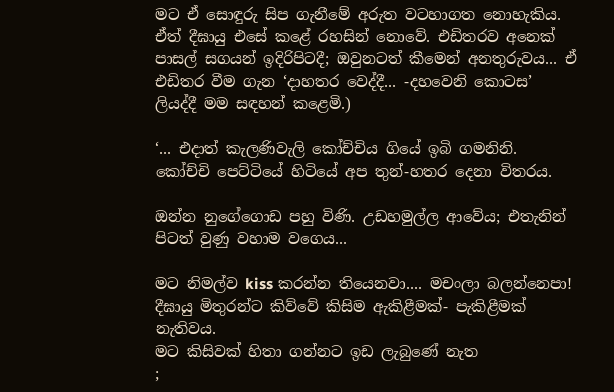මට ඒ සොඳුරු සිප ගැනීමේ අරුත වටහාගත නොහැකිය. ඒත් දීඝායු එසේ කළේ රහසින් නොවේ. එඩිතරව අනෙක් පාසල් සගයන් ඉදිරිපිටදී; ඔවුනටත් කීමෙන් අනතුරුවය... ඒ එඩිතර වීම ගැන ‘දාහතර වෙද්දී... -දහවෙනි කොටස’ ලියද්දී මම සඳහන් කළෙමි.)

‘... එදාත් කැලණිවැලි කෝච්චිය ගියේ ඉබි ගමනිනි. කෝච්චි පෙට්ටියේ හිටියේ අප තුන්-හතර දෙනා විතරය.

ඔන්න නුගේගොඩ පහු විණි. උඩහමුල්ල ආවේය; එතැනින් පිටත් වුණු වහාම වගෙය...

මට නිමල්ව kiss කරන්න තියෙනවා.... මචංලා බලන්නෙපා!
දීඝායු මිතුරන්ට කිව්වේ කිසිම ඇකිළීමක්- පැකිළීමක් නැතිවය.
මට කිසිවක් හිතා ගන්නට ඉඩ ලැබුණේ නැත
;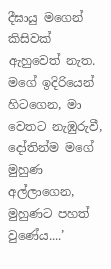දීඝායු මගෙන් කිසිවක් ඇහුවෙත් නැත. මගේ ඉදිරියෙන් හිටගෙන, මා වෙතට නැඹුරුවී, දෝතින්ම මගේ මුහුණ අල්ලාගෙන, මුහුණට පහත් වුණේය....’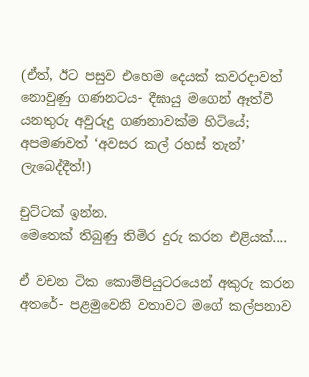(ඒත්, ඊට පසුව එහෙම දෙයක් කවරදාවත් නොවුණු ගණනටය- දීඝායු මගෙන් ඈත්වී යනතුරු අවුරුදු ගණනාවක්ම හිටියේ; අපමණවත් ‘අවසර කල් රහස් තැන්’ ලැබෙද්දීත්!)

චුට්ටක් ඉන්න.
මෙතෙක් තිබුණු තිමිර දුරු කරන එළියක්....

ඒ වචන ටික කොම්පියුටරයෙන් අකුරු කරන අතරේ- පළමුවෙනි වතාවට මගේ කල්පනාව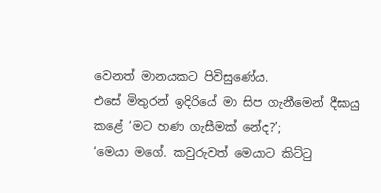වෙනත් මානයකට පිවිසුණේය.
එසේ මිතුරන් ඉදිරියේ මා සිප ගැනීමෙන් දීඝායු කළේ ‘මට හණ ගැසීමක් නේද?’;
‘මෙයා මගේ. කවුරුවත් මෙයාට කිට්ටු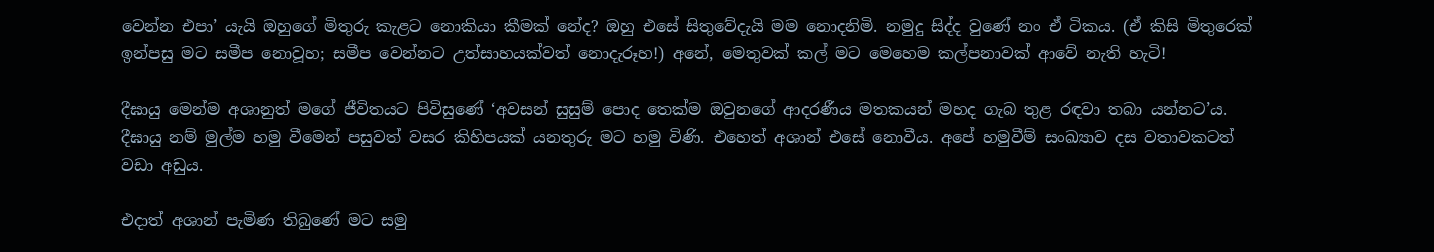වෙන්න එපා’ යැයි ඔහුගේ මිතුරු කැළට නොකියා කීමක් නේද? ඔහු එසේ සිතුවේදැයි මම නොදනිමි. නමුදු සිද්ද වුණේ නං ඒ ටිකය. (ඒ කිසි මිතුරෙක් ඉන්පසු මට සමීප නොවූහ; සමීප වෙන්නට උත්සාහයක්වත් නොදැරූහ!) අනේ, මෙතුවක් කල් මට මෙහෙම කල්පනාවක් ආවේ නැති හැටි!

දීඝායු මෙන්ම අශානුත් මගේ ජීවිතයට පිවිසුණේ ‘අවසන් සුසුම් පොද තෙක්ම ඔවුනගේ ආදරණීය මතකයන් මහද ගැබ තුළ රඳවා තබා යන්නට’ය. දීඝායු නම් මුල්ම හමු වීමෙන් පසුවත් වසර කිහිපයක් යනතුරු මට හමු විණි. එහෙත් අශාන් එසේ නොවීය. අපේ හමුවීම් සංඛ්‍යාව දස වතාවකටත් වඩා අඩුය.

එදාත් අශාන් පැමිණ තිබුණේ මට සමු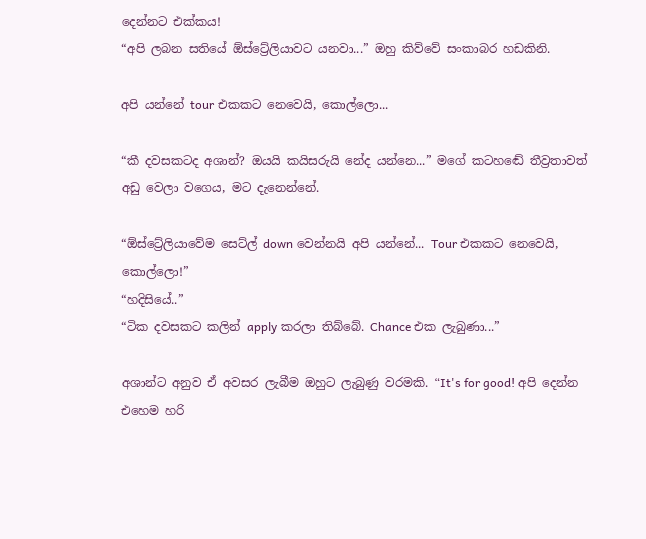දෙන්නට එක්කය!
“අපි ලබන සතියේ ඕස්ට්‍රේලියාවට යනවා...” ඔහු කිව්වේ සංකාබර හඩකිනි.

අපි යන්නේ tour එකකට නෙවෙයි, කොල්ලො...

“කී දවසකටද අශාන්? ඔයයි කයිසරුයි නේද යන්නෙ...” මගේ කටහඬේ තීව්‍රතාවත් අඩු වෙලා වගෙය, මට දැනෙන්නේ.

“ඕස්ට්‍රේලියාවේම සෙට්ල් down වෙන්නයි අපි යන්නේ... Tour එකකට නෙවෙයි, කොල්ලො!”
“හදිසියේ..”
“ටික දවසකට කලින් apply කරලා තිබ්බේ. Chance එක ලැබුණා...”

අශාන්ට අනුව ඒ අවසර ලැබීම ඔහුට ලැබුණු වරමකි. “It's for good! අපි දෙන්න එහෙම හරි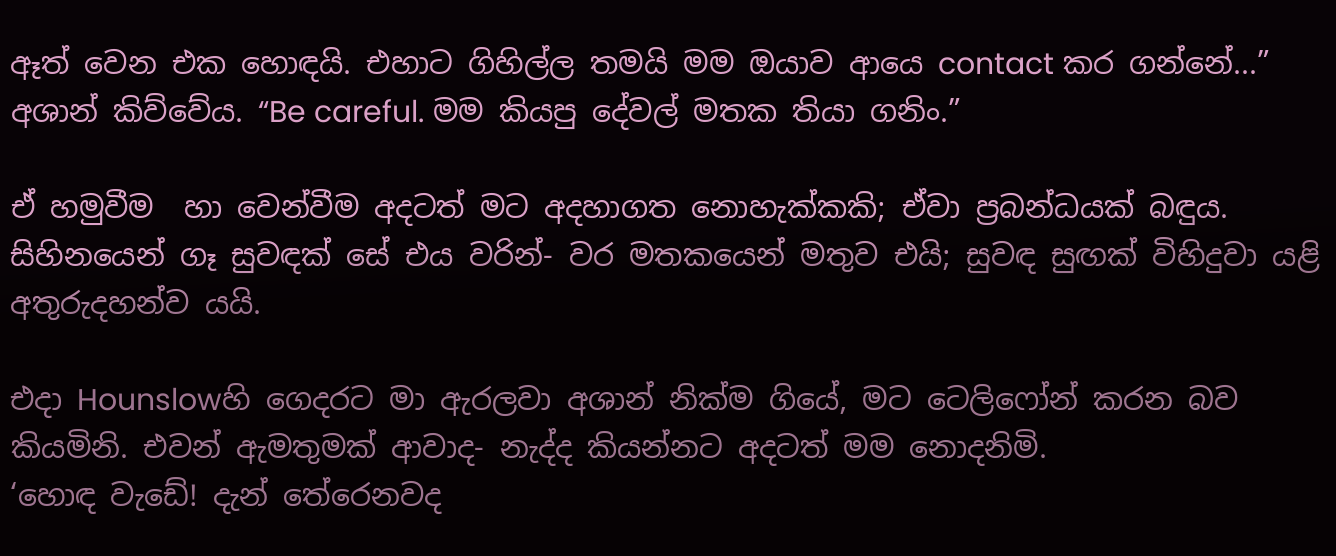ඈත් වෙන එක හොඳයි. එහාට ගිහිල්ල තමයි මම ඔයාව ආයෙ contact කර ගන්නේ...” අශාන් කිව්වේය. “Be careful. මම කියපු දේවල් මතක තියා ගනිං.”

ඒ හමුවීම  හා වෙන්වීම අදටත් මට අදහාගත නොහැක්කකි; ඒවා ප්‍රබන්ධයක් බඳුය. සිහිනයෙන් ගෑ සුවඳක් සේ එය වරින්- වර මතකයෙන් මතුව එයි; සුවඳ සුඟක් විහිදුවා යළි අතුරුදහන්ව යයි.

එදා Hounslowහි ගෙදරට මා ඇරලවා අශාන් නික්ම ගියේ, මට ටෙලිෆෝන් කරන බව කියමිනි. එවන් ඇමතුමක් ආවාද- නැද්ද කියන්නට අදටත් මම නොදනිමි.
‘හොඳ වැඩේ! දැන් තේරෙනවද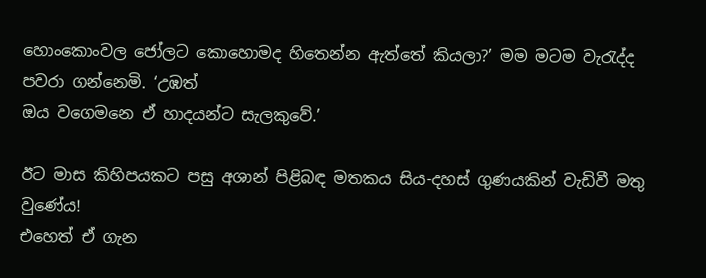හොංකොංවල ජෝලට කොහොමද හිතෙන්න ඇත්තේ කියලා?’ මම මටම වැරැද්ද පවරා ගන්නෙමි. ‘උඹත්
ඔය වගෙමනෙ ඒ හාදයන්ට සැලකුවේ.’

ඊට මාස කිහිපයකට පසු අශාන් පිළිබඳ මතකය සිය-දහස් ගුණයකින් වැඩිවී මතු වුණේය!
එහෙත් ඒ ගැන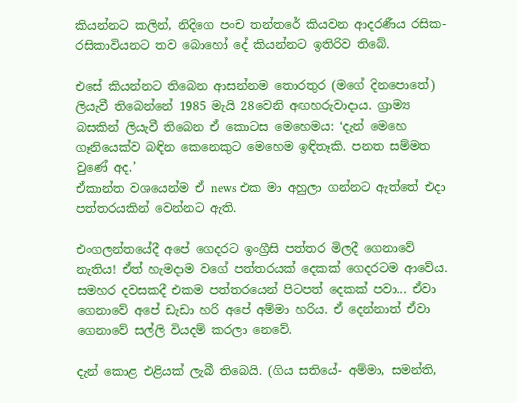කියන්නට කලින්, නිදිගෙ පංච තන්තරේ කියවන ආදරණීය රසික-රසිකාවියනට තව බොහෝ දේ කියන්නට ඉතිරිව තිබේ.

එසේ කියන්නට තිබෙන ආසන්නම තොරතුර (මගේ දිනපොතේ) ලියැවී තිබෙන්නේ 1985 මැයි 28වෙනි අඟහරුවාදාය. ග්‍රාම්‍ය බසකින් ලියැවී තිබෙන ඒ කොටස මෙහෙමය: ‘දැන් මෙහෙ ගෑනියෙක්ව බඳින කෙනෙකුට මෙහෙම ඉඳිතෑකි. පනත සම්මත වුණේ අද.’
ඒකාන්ත වශයෙන්ම ඒ news එක මා අහුලා ගන්නට ඇත්තේ එදා පත්තරයකින් වෙන්නට ඇති.

එංගලන්තයේදී අපේ ගෙදරට ඉංග්‍රීසි පත්තර මිලදී ගෙනාවේ නැතිය! ඒත් හැමදාම වගේ පත්තරයක් දෙකක් ගෙදරටම ආවේය. සමහර දවසකදී එකම පත්තරයෙන් පිටපත් දෙකක් පවා... ඒවා ගෙනාවේ අපේ ඩැඩා හරි අපේ අම්මා හරිය. ඒ දෙන්නාත් ඒවා ගෙනාවේ සල්ලි වියදම් කරලා නෙවේ.

දැන් කොළ එළියක් ලැබී තිබෙයි. (ගිය සතියේ- අම්මා, සමන්ති,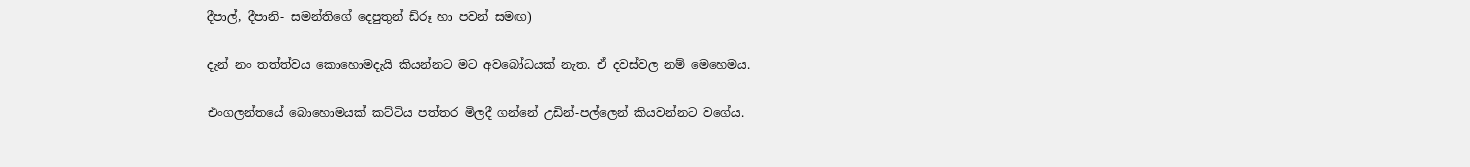දීපාල්, දීපානි- සමන්තිගේ දෙපුතුන් ඩ්රූ හා පවන් සමඟ)

දැන් නං තත්ත්වය කොහොමදැයි කියන්නට මට අවබෝධයක් නැත. ඒ දවස්වල නම් මෙහෙමය.

එංගලන්තයේ බොහොමයක් කට්ටිය පත්තර මිලදී ගන්නේ උඩින්-පල්ලෙන් කියවන්නට වගේය.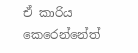ඒ කාරිය කෙරෙන්නේත්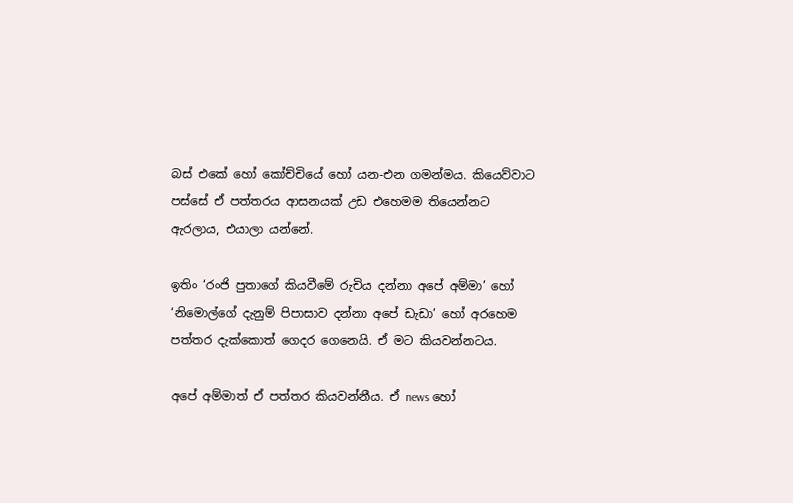බස් එකේ හෝ කෝච්චියේ හෝ යන-එන ගමන්මය. කියෙව්වාට පස්සේ ඒ පත්තරය ආසනයක් උඩ එහෙමම තියෙන්නට ඇරලාය, එයාලා යන්නේ.

ඉතිං ‘රංජි පුතාගේ කියවීමේ රුචිය දන්නා අපේ අම්මා’ හෝ ‘නිමොල්ගේ දැනුම් පිපාසාව දන්නා අපේ ඩැඩා’ හෝ අරහෙම පත්තර දැක්කොත් ගෙදර ගෙනෙයි. ඒ මට කියවන්නටය.

අපේ අම්මාත් ඒ පත්තර කියවන්නීය. ඒ news හෝ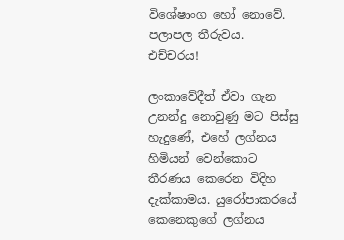විශේෂාංග හෝ නොවේ. පලාපල තීරුවය. එච්චරය!

ලංකාවේදීත් ඒවා ගැන උනන්දු නොවුණු මට පිස්සු හැදුණේ, එහේ ලග්නය හිමියන් වෙන්කොට තීරණය කෙරෙන විදිහ දැක්කාමය. යුරෝපාකරයේ කෙනෙකුගේ ලග්නය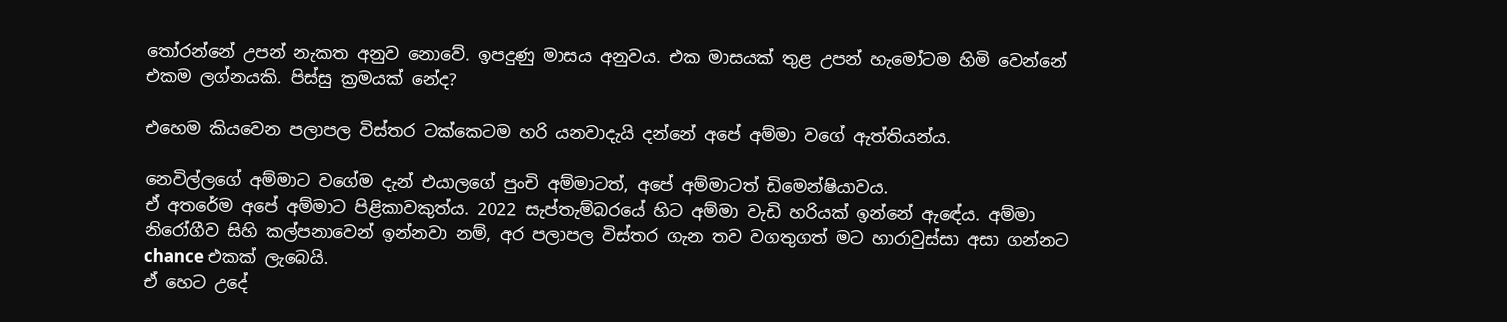තෝරන්නේ උපන් නැකත අනුව නොවේ. ඉපදුණු මාසය අනුවය. එක මාසයක් තුළ උපන් හැමෝටම හිමි වෙන්නේ එකම ලග්නයකි. පිස්සු ක්‍රමයක් නේද?

එහෙම කියවෙන පලාපල විස්තර ටක්කෙටම හරි යනවාදැයි දන්නේ අපේ අම්මා වගේ ඇත්තියන්ය.

නෙවිල්ලගේ අම්මාට වගේම දැන් එයාලගේ පුංචි අම්මාටත්, අපේ අම්මාටත් ඩිමෙන්ෂියාවය.
ඒ අතරේම අපේ අම්මාට පිළිකාවකුත්ය. 2022 සැප්තැම්බරයේ හිට අම්මා වැඩි හරියක් ඉන්නේ ඇඳේය. අම්මා නිරෝගීව සිහි කල්පනාවෙන් ඉන්නවා නම්, අර පලාපල විස්තර ගැන තව වගතුගත් මට හාරාවුස්සා අසා ගන්නට chance එකක් ලැබෙයි.
ඒ හෙට උදේ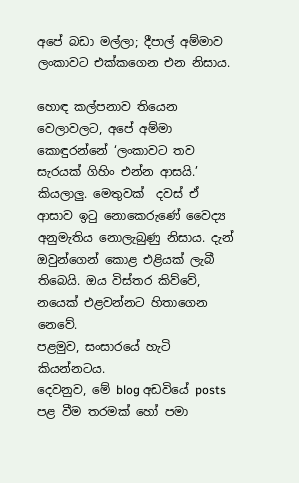අපේ බඩා මල්ලා; දීපාල් අම්මාව ලංකාවට එක්කගෙන එන නිසාය.

හොඳ කල්පනාව තියෙන වෙලාවලට, අපේ අම්මා කොඳුරන්නේ ‘ලංකාවට තව සැරයක් ගිහිං එන්න ආසයි.’ කියලාලු. මෙතුවක්  දවස් ඒ ආසාව ඉටු නොකෙරුණේ වෛද්‍ය අනුමැතිය නොලැබුණු නිසාය. දැන් ඔවුන්ගෙන් කොළ එළියක් ලැබී තිබෙයි. ඔය විස්තර කිව්වේ, නයෙක් එළවන්නට හිතාගෙන නෙවේ.
පළමුව, සංසාරයේ හැටි කියන්නටය.
දෙවනුව, මේ blog අඩවියේ posts පළ වීම තරමක් හෝ පමා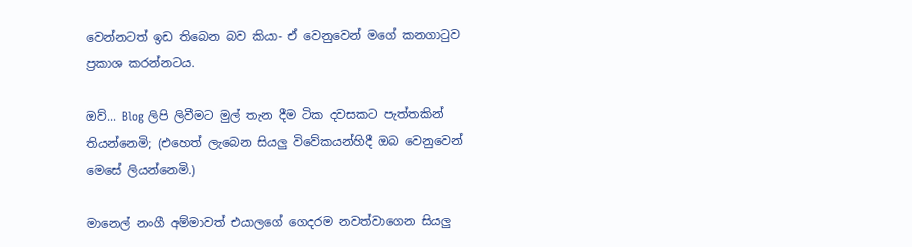වෙන්නටත් ඉඩ තිබෙන බව කියා- ඒ වෙනුවෙන් මගේ කනගාටුව ප්‍රකාශ කරන්නටය.

ඔව්... Blog ලිපි ලිවීමට මුල් තැන දීම ටික දවසකට පැත්තකින් තියන්නෙමි; (එහෙත් ලැබෙන සියලු විවේකයන්හිදී ඔබ වෙනුවෙන් මෙසේ ලියන්නෙමි.)

මානෙල් නංගී අම්මාවත් එයාලගේ ගෙදරම නවත්වාගෙන සියලු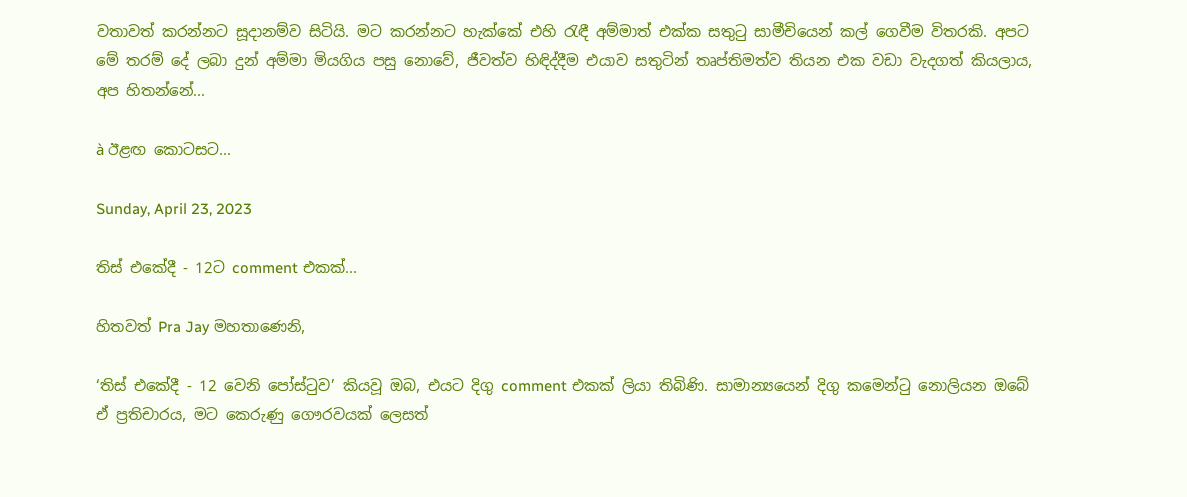වතාවත් කරන්නට සූදානම්ව සිටියි. මට කරන්නට හැක්කේ එහි රැඳී අම්මාත් එක්ක සතුටු සාමීචියෙන් කල් ගෙවීම විතරකි. අපට මේ තරම් දේ ලබා දුන් අම්මා මියගිය පසු නොවේ, ජීවත්ව හිඳිද්දීම එයාව සතුටින් තෘප්තිමත්ව තියන එක වඩා වැදගත් කියලාය, අප හිතන්නේ...

à ඊළඟ කොටසට...

Sunday, April 23, 2023

තිස් එකේදී - 12ට comment එකක්...

හිතවත් Pra Jay මහතාණෙනි,

‘තිස් එකේදී - 12 වෙනි පෝස්ටුව’ කියවූ ඔබ, එයට දිගු comment එකක් ලියා තිබිණි. සාමාන්‍යයෙන් දිගු කමෙන්ටු නොලියන ඔබේ ඒ ප්‍රතිචාරය, මට කෙරුණු ගෞරවයක් ලෙසත්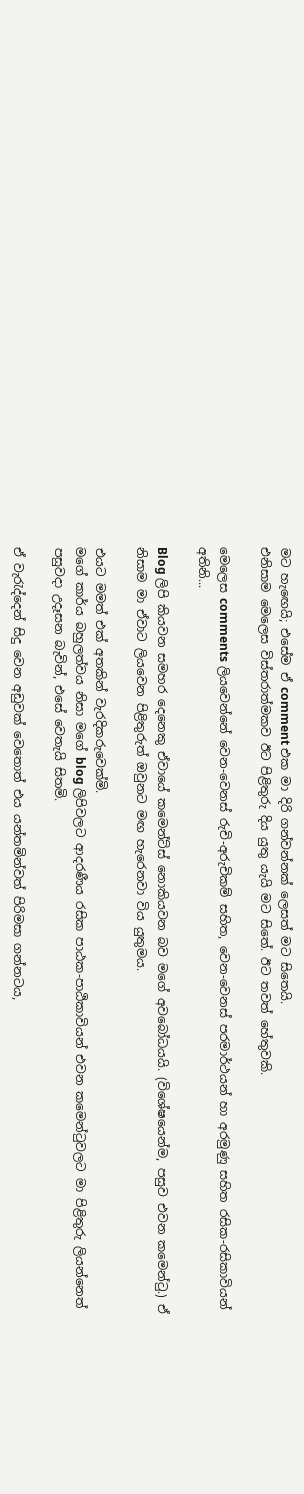මට හැඟෙයි; එසේම ඒ comment එක මා දිරි ගන්වන්නක් ලෙසත් මට සිතෙයි.
එනිසාම මෙලෙස විස්තරාත්මකව ඊට පිළිතුරු දිය යුතු යැයි මට සිතේ. ඊට තවත් හේතුවකි.

මෙලෙස comments ලියවෙන්නේ වෙන-වෙනස් රුචි-අරුචිකම් සහිත, වෙන-වෙනස් පරමාර්ථයන් හා අරමුණු සහිත රසික-රසිකාවියන් අතිනි...

Blog ලිපි කියවන සමහර දෙනෙකු ඒවායේ කමෙන්ට්ස් නොකියවන බව මගේ අවබෝධයයි. (විශේෂයෙන්ම, පසුව එවන කමෙන්ටු.) ඒ නිසාම මා ඒවාට ලියවෙන පිළිතුරුත් ඔවුනට මඟ හැරෙනවා විය යුතුමය.

එයට මමත් එක් අතකින් වැරදිකරුවෙක්මි.
මගේ කාර්ය බහුලත්වය නිසා මගේ blog ලිපිවලට ආදරණීය රසික පාඨක-පාඨිකාවියන් එවන කමෙන්ටුවලට මා පිළිතුරු ලියන්නෙත් පසුවදා උදෑසන බැවින්, එසේ වෙතැයි සිතමි.

ඒ වැරැද්දෙන් සිදු වෙන අඩුවක් වෙතොත් එය යන්තමින්වත් පිරිමසා ගන්නටය,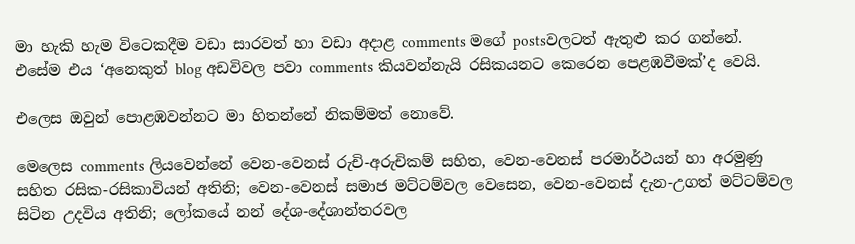මා හැකි හැම විටෙකදීම වඩා සාරවත් හා වඩා අදාළ comments මගේ postsවලටත් ඇතුළු කර ගන්නේ.
එසේම එය ‘අනෙකුත් blog අඩවිවල පවා comments කියවන්නැයි රසිකයනට කෙරෙන පෙළඹවීමක්’ද වෙයි.

එලෙස ඔවුන් පොළඹවන්නට මා හිතන්නේ නිකම්මත් නොවේ.

මෙලෙස comments ලියවෙන්නේ වෙන-වෙනස් රුචි-අරුචිකම් සහිත, වෙන-වෙනස් පරමාර්ථයන් හා අරමුණු සහිත රසික-රසිකාවියන් අතිනි; වෙන-වෙනස් සමාජ මට්ටම්වල වෙසෙන, වෙන-වෙනස් දැන-උගත් මට්ටම්වල සිටින උදවිය අතිනි; ලෝකයේ නන් දේශ-දේශාන්තරවල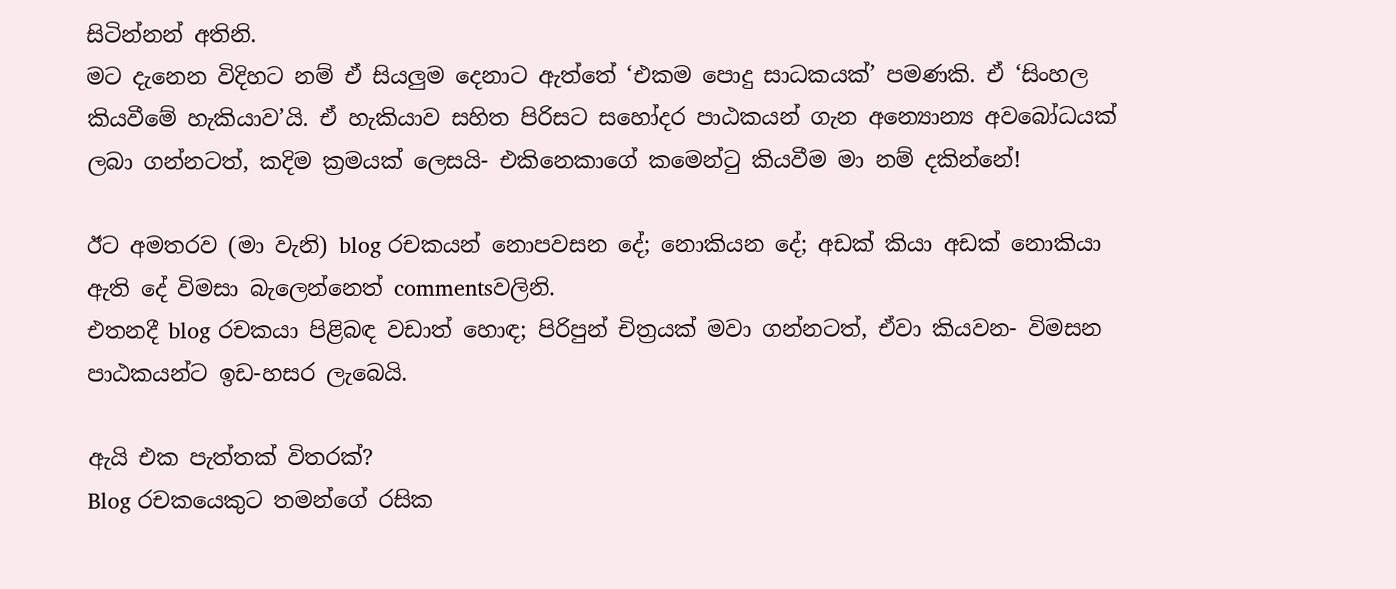සිටින්නන් අතිනි.
මට දැනෙන විදිහට නම් ඒ සියලුම දෙනාට ඇත්තේ ‘එකම පොදු සාධකයක්’ පමණකි. ඒ ‘සිංහල කියවීමේ හැකියාව’යි. ඒ හැකියාව සහිත පිරිසට සහෝදර පාඨකයන් ගැන අන්‍යොන්‍ය අවබෝධයක් ලබා ගන්නටත්, කදිම ක්‍රමයක් ලෙසයි- එකිනෙකාගේ කමෙන්ටු කියවීම මා නම් දකින්නේ!

ඊට අමතරව (මා වැනි) blog රචකයන් නොපවසන දේ; නොකියන දේ; අඩක් කියා අඩක් නොකියා ඇති දේ විමසා බැලෙන්නෙත් commentsවලිනි.
එතනදී blog රචකයා පිළිබඳ වඩාත් හොඳ; පිරිපුන් චිත්‍රයක් මවා ගන්නටත්, ඒවා කියවන- විමසන පාඨකයන්ට ඉඩ-හසර ලැබෙයි.

ඇයි එක පැත්තක් විතරක්?
Blog රචකයෙකුට තමන්ගේ රසික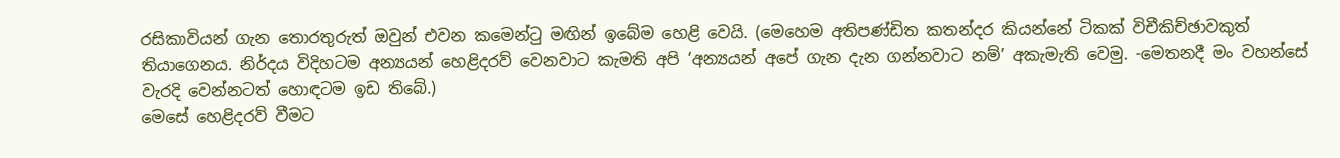රසිකාවියන් ගැන තොරතුරුත් ඔවුන් එවන කමෙන්ටු මඟින් ඉබේම හෙළි වෙයි. (මෙහෙම අතිපණ්ඩිත කතන්දර කියන්නේ ටිකක් විචීකිච්ඡාවකුත් තියාගෙනය. නිර්දය විදිහටම අන්‍යයන් හෙළිදරව් වෙනවාට කැමති අපි ‘අන්‍යයන් අපේ ගැන දැන ගන්නවාට නම්’ අකැමැති වෙමු. -මෙතනදී මං වහන්සේ වැරදි වෙන්නටත් හොඳටම ඉඩ තිබේ.)
මෙසේ හෙළිදරව් වීමට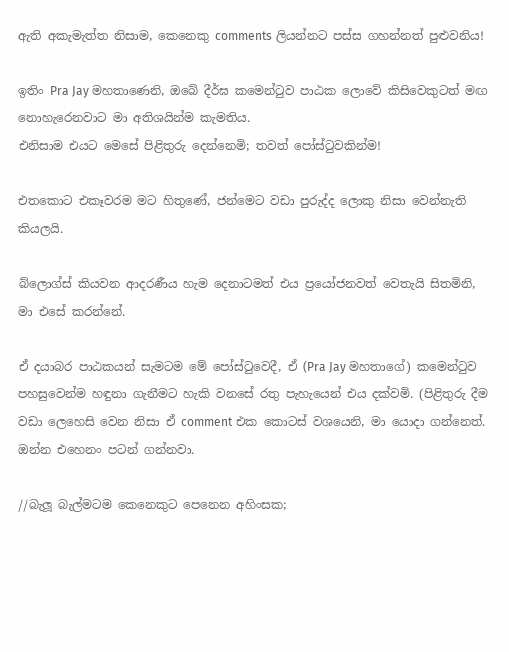ඇති අකැමැත්ත නිසාම, කෙනෙකු comments ලියන්නට පස්ස ගහන්නත් පුළුවනිය!

ඉතිං Pra Jay මහතාණෙනි, ඔබේ දීර්ඝ කමෙන්ටුව පාඨක ලොවේ කිසිවෙකුටත් මඟ නොහැරෙනවාට මා අතිශයින්ම කැමතිය.
එනිසාම එයට මෙසේ පිළිතුරු දෙන්නෙමි; තවත් පෝස්ටුවකින්ම!

එතකොට එකෑවරම මට හිතුණේ, ජන්මෙට වඩා පුරුද්ද ලොකු නිසා වෙන්නැති කියලයි.

බ්ලොග්ස් කියවන ආදරණීය හැම දෙනාටමත් එය ප්‍රයෝජනවත් වෙතැයි සිතමිනි, මා එසේ කරන්නේ.

ඒ දයාබර පාඨකයන් සැමටම මේ පෝස්ටුවෙදී, ඒ (Pra Jay මහතාගේ) කමෙන්ටුව පහසුවෙන්ම හඳුනා ගැනීමට හැකි වනසේ රතු පැහැයෙන් එය දක්වමි. (පිළිතුරු දීම වඩා ලෙහෙසි වෙන නිසා ඒ comment එක කොටස් වශයෙනි, මා යොදා ගන්නෙත්.
ඔන්න එහෙනං පටන් ගන්නවා.

//බැලූ බැල්මටම කෙනෙකුට පෙනෙන අහිංසක;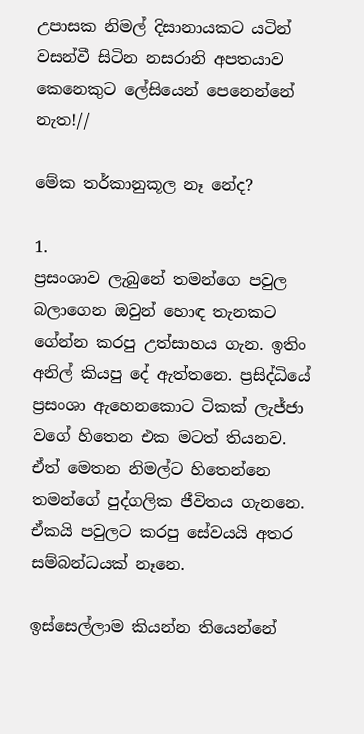උපාසක නිමල් දිසානායකට යටින් වසන්වී සිටින නසරානි අපතයාව කෙනෙකුට ලේසියෙන් පෙනෙන්නේ නැත!//

මේක තර්කානුකූල නෑ නේද?

1.
ප්‍රසංශාව ලැබුනේ තමන්ගෙ පවුල බලාගෙන ඔවුන් හොඳ තැනකට ගේන්න කරපු උත්සාහය ගැන. ඉතිං අනිල් කියපු දේ ඇත්තනෙ. ප්‍රසිද්ධියේ ප්‍රසංශා ඇහෙනකොට ටිකක් ලැජ්ජා වගේ හිතෙන එක මටත් තියනව. ඒත් මෙතන නිමල්ට හිතෙන්නෙ තමන්ගේ පුද්ගලික ජීවිතය ගැනනෙ. ඒකයි පවුලට කරපු සේවයයි අතර සම්බන්ධයක් නෑනෙ.

ඉස්සෙල්ලාම කියන්න තියෙන්නේ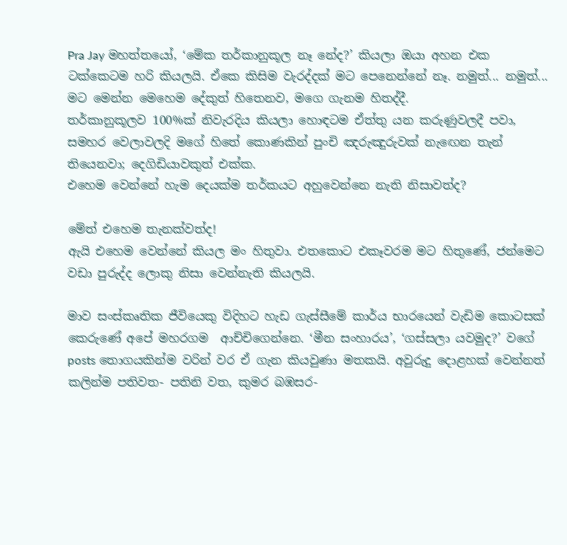Pra Jay මහත්තයෝ, ‘මේක තර්කානුකූල නෑ නේද?’ කියලා ඔයා අහන එක ටක්කෙටම හරි කියලයි. ඒකෙ කිසිම වැරද්දක් මට පෙනෙන්නේ නෑ. නමුත්... නමුත්...
මට මෙන්න මෙහෙම දේකුත් හිතෙනව, මගෙ ගැනම හිතද්දී.
තර්කානුකූලව 100%ක් නිවැරදිය කියලා හොඳටම ඒත්තු යන කරුණුවලදී පවා, සමහර වෙලාවලදි මගේ හිතේ කොණකින් පුංචි ඤරුඤුරුවක් නැඟෙන තැන් තියෙනවා; දෙගිඩියාවකුත් එක්ක.
එහෙම වෙන්නේ හැම දෙයක්ම තර්කයට අහුවෙන්නෙ නැති නිසාවත්ද?

මේත් එහෙම තැනක්වත්ද!
ඇයි එහෙම වෙන්නේ කියල මං හිතුවා. එතකොට එකෑවරම මට හිතුණේ, ජන්මෙට වඩා පුරුද්ද ලොකු නිසා වෙන්නැති කියලයි.

මාව සංස්කෘතික ජීවියෙකු විදිහට හැඩ ගැස්සීමේ කාර්ය භාරයෙන් වැඩිම කොටසක් කෙරුණේ අපේ මහරගම  ආච්චිගෙන්නෙ. ‘මීන සංහාරය’, ‘ගස්සලා යවමුද?’ වගේ posts තොගයකින්ම වරින් වර ඒ ගැන කියවුණා මතකයි. අවුරුදු දොළහක් වෙන්නත් කලින්ම පතිවත- පතිනි වත, කුමර බඹසර-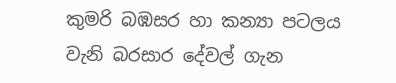කුමරි බඹසර හා කන්‍යා පටලය වැනි බරසාර දේවල් ගැන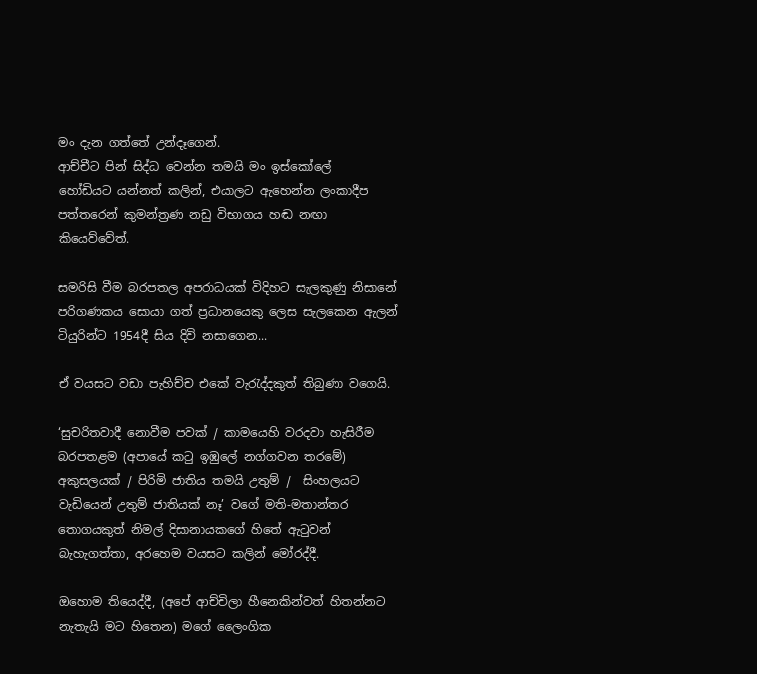මං දැන ගත්තේ උන්දෑගෙන්.
ආච්චීට පින් සිද්ධ වෙන්න තමයි මං ඉස්කෝලේ
හෝඩියට යන්නත් කලින්, එයාලට ඇහෙන්න ලංකාදීප පත්තරෙන් කුමන්ත්‍රණ නඩු විභාගය හඬ නඟා කියෙව්වේත්.

සමරිසි වීම බරපතල අපරාධයක් විදිහට සැලකුණු නිසානේ පරිගණකය සොයා ගත් ප්‍රධානයෙකු ලෙස සැලකෙන ඇලන් ටියුරින්ට 1954දී සිය දිවි නසාගෙන...

ඒ වයසට වඩා පැහිච්ච එකේ වැරැද්දකුත් තිබුණා වගෙයි.

‘සුචරිතවාදී නොවීම පවක් / කාමයෙහි වරදවා හැසිරීම බරපතළම (අපායේ කටු ඉඹුලේ නග්ගවන තරමේ) අකුසලයක් / පිරිමි ජාතිය තමයි උතුම් /  සිංහලයට වැඩියෙන් උතුම් ජාතියක් නෑ’ වගේ මති-මතාන්තර තොගයකුත් නිමල් දිසානායකගේ හිතේ ඇටුවන් බැහැගත්තා, අරහෙම වයසට කලින් මෝරද්දී.

ඔහොම තියෙද්දී, (අපේ ආච්චිලා හීනෙකින්වත් හිතන්නට නැතැයි මට හිතෙන) මගේ ලෛංගික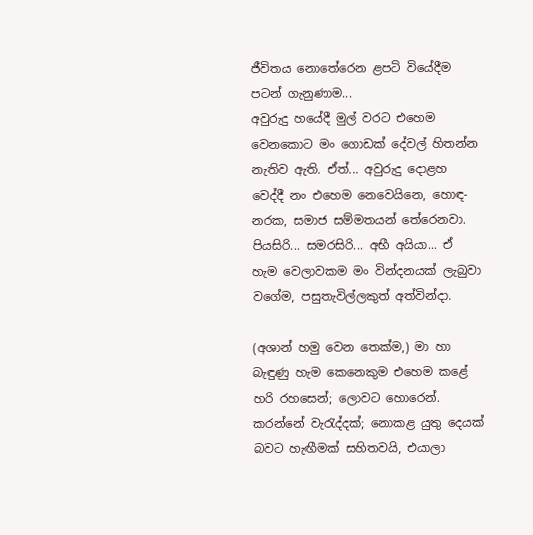ජීවිතය නොතේරෙන ළපටි වියේදීම පටන් ගැනුණාම...
අවුරුදු හයේදී මුල් වරට එහෙම වෙනකොට මං ගොඩක් දේවල් හිතන්න නැතිව ඇති. ඒත්... අවුරුදු දොළහ වෙද්දී නං එහෙම නෙවෙයිනෙ, හොඳ-නරක, සමාජ සම්මතයන් තේරෙනවා. පියසිරි... සමරසිරි... අභී අයියා... ඒ හැම වෙලාවකම මං වින්දනයක් ලැබුවා වගේම, පසුතැවිල්ලකුත් අත්වින්දා.

(අශාන් හමු වෙන තෙක්ම,) මා හා බැඳුණු හැම කෙනෙකුම එහෙම කළේ හරි රහසෙන්; ලොවට හොරෙන්. කරන්නේ වැරැද්දක්; නොකළ යුතු දෙයක් බවට හැඟීමක් සහිතවයි, එයාලා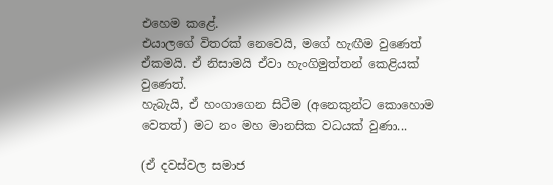එහෙම කළේ.
එයාලගේ විතරක් නෙවෙයි, මගේ හැඟීම වුණෙත් ඒකමයි. ඒ නිසාමයි ඒවා හැංගිමුත්තන් කෙළියක් වුණෙත්.
හැබැයි, ඒ හංගාගෙන සිටීම (අනෙකුන්ට කොහොම වෙතත්) මට නං මහ මානසික වධයක් වුණා...

(ඒ දවස්වල සමාජ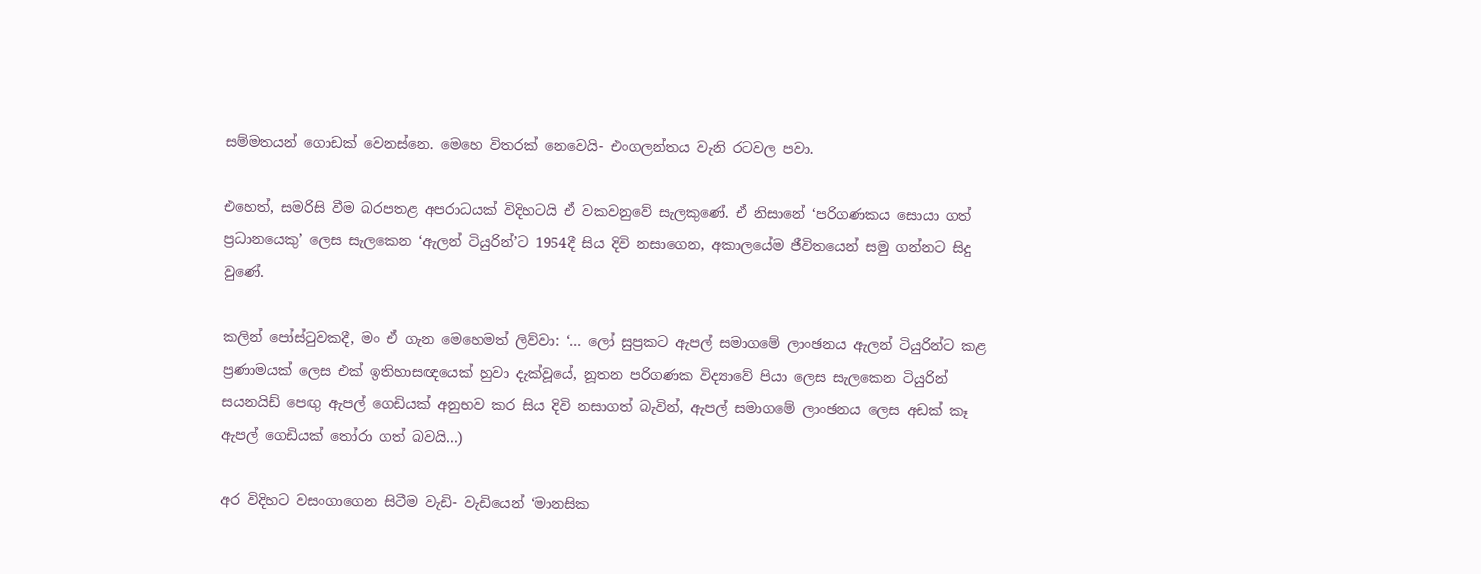සම්මතයන් ගොඩක් වෙනස්නෙ. මෙහෙ විතරක් නෙවෙයි- එංගලන්තය වැනි රටවල පවා.

එහෙත්, සමරිසි වීම බරපතළ අපරාධයක් විදිහටයි ඒ වකවනුවේ සැලකුණේ. ඒ නිසානේ ‘පරිගණකය සොයා ගත් ප්‍රධානයෙකු’ ලෙස සැලකෙන ‘ඇලන් ටියුරින්’ට 1954දී සිය දිවි නසාගෙන, අකාලයේම ජීවිතයෙන් සමු ගන්නට සිදු වුණේ.

කලින් පෝස්ටුවකදී, මං ඒ ගැන මෙහෙමත් ලිව්වා: ‘... ලෝ සුප්‍රකට ඇපල් සමාගමේ ලාංඡනය ඇලන් ටියුරින්ට කළ ප්‍රණාමයක් ලෙස එක් ඉතිහාසඥයෙක් හුවා දැක්වූයේ, නූතන පරිගණක විද්‍යාවේ පියා ලෙස සැලකෙන ටියුරින් සයනයිඩ් පෙඟු ඇපල් ගෙඩියක් අනුභව කර සිය දිවි නසාගත් බැවින්, ඇපල් සමාගමේ ලාංඡනය ලෙස අඩක් කෑ ඇපල් ගෙඩියක් තෝරා ගත් බවයි...)

අර විදිහට වසංගාගෙන සිටීම වැඩි- වැඩියෙන් ‘මානසික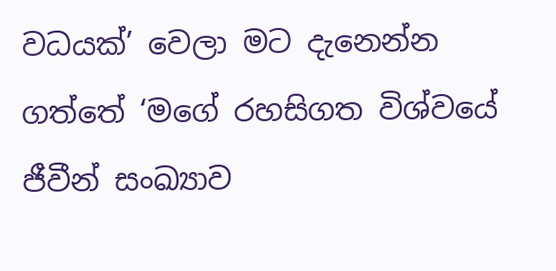වධයක්’ වෙලා මට දැනෙන්න ගත්තේ ‘මගේ රහසිගත විශ්වයේ ජීවීන් සංඛ්‍යාව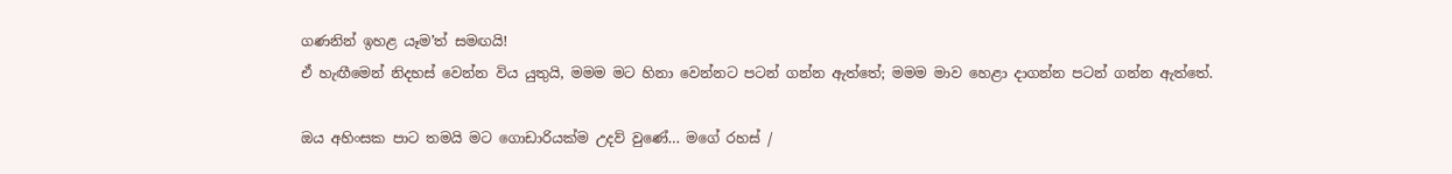ගණනින් ඉහළ යෑම’ත් සමඟයි!
ඒ හැඟීමෙන් නිදහස් වෙන්න විය යුතුයි, මමම මට හිනා වෙන්නට පටන් ගන්න ඇත්තේ; මමම මාව හෙළා දාගන්න පටන් ගන්න ඇත්තේ.

ඔය අහිංසක පාට තමයි මට ගොඩාරියක්ම උදව් වුණේ... මගේ රහස් /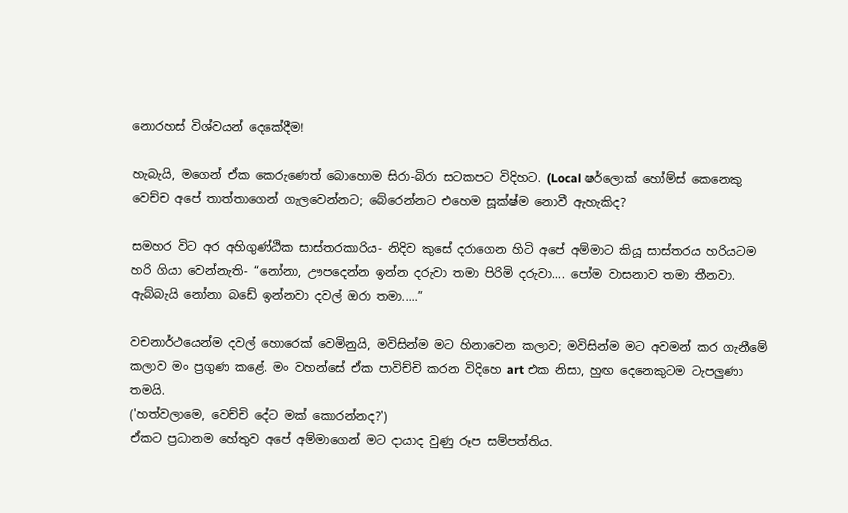නොරහස් විශ්වයන් දෙකේදීම!

හැබැයි, මගෙන් ඒක කෙරුණෙත් බොහොම සිරා-බිරා සටකපට විදිහට. (Local ෂර්ලොක් හෝම්ස් කෙනෙකු වෙච්ච අපේ තාත්තාගෙන් ගැලවෙන්නට; බේරෙන්නට එහෙම සූක්ෂ්ම නොවී ඇහැකිද?

සමහර විට අර අහිගුණ්ඨික සාස්තරකාරිය- නිදිව කුසේ දරාගෙන හිටි අපේ අම්මාට කියූ සාස්තරය හරියටම හරි ගියා වෙන්නැති- “නෝනා, ඌපදෙන්න ඉන්න දරුවා තමා පිරිමි දරුවා.... පෝම වාසනාව තමා තීනවා. ඇබ්බැයි නෝනා බඩේ ඉන්නවා දවල් ඔරා තමා.....”

වචනාර්ථයෙන්ම දවල් හොරෙක් වෙමිනුයි, මවිසින්ම මට හිනාවෙන කලාව; මවිසින්ම මට අවමන් කර ගැනීමේ කලාව මං ප්‍රගුණ කළේ. මං වහන්සේ ඒක පාවිච්චි කරන විදිහෙ art එක නිසා, හුඟ දෙනෙකුටම ටැපලුණා තමයි.
('හත්වලාමෙ, වෙච්චි දේට මක් කොරන්නද?')
ඒකට ප්‍රධානම හේතුව අපේ අම්මාගෙන් මට දායාද වුණු රූප සම්පත්තිය.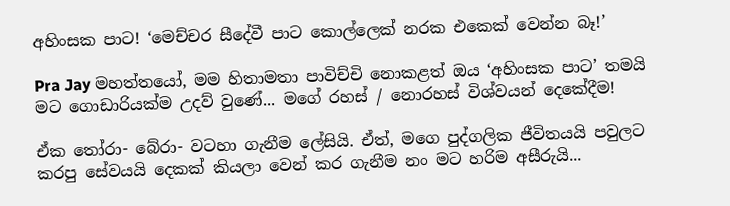අහිංසක පාට! ‘මෙච්චර සීදේවී පාට කොල්ලෙක් නරක එකෙක් වෙන්න බෑ!’

Pra Jay මහත්තයෝ, මම හිතාමතා පාවිච්චි නොකළත් ඔය ‘අහිංසක පාට’ තමයි මට ගොඩාරියක්ම උදව් වුණේ... මගේ රහස් / නොරහස් විශ්වයන් දෙකේදීම!

ඒක තෝරා- බේරා- වටහා ගැනීම ලේසියි. ඒත්, මගෙ පුද්ගලික ජීවිතයයි පවුලට කරපු සේවයයි දෙකක් කියලා වෙන් කර ගැනීම නං මට හරිම අසීරුයි...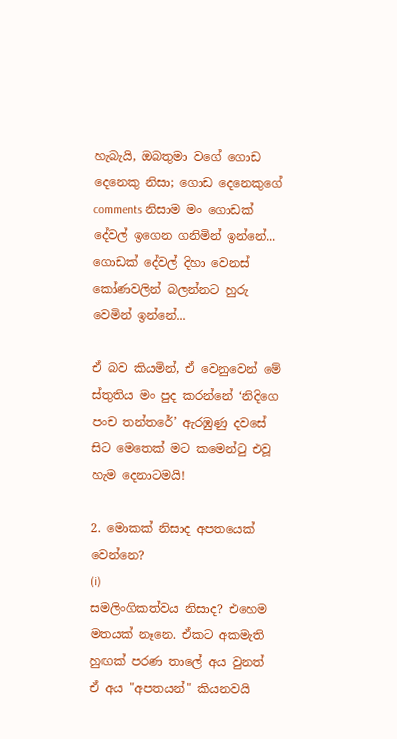හැබැයි, ඔබතුමා වගේ ගොඩ දෙනෙකු නිසා; ගොඩ දෙනෙකුගේ comments නිසාම මං ගොඩක් දේවල් ඉගෙන ගනිමින් ඉන්නේ...
ගොඩක් දේවල් දිහා වෙනස් කෝණවලින් බලන්නට හුරු වෙමින් ඉන්නේ...

ඒ බව කියමින්, ඒ වෙනුවෙන් මේ ස්තුතිය මං පුද කරන්නේ ‘නිදිගෙ පංච තන්තරේ’ ඇරඹුණු දවසේ සිට මෙතෙක් මට කමෙන්ටු එවූ හැම දෙනාටමයි!

2. මොකක් නිසාද අපතයෙක් වෙන්නෙ?
(i)
සමලිංගිකත්වය නිසාද? එහෙම මතයක් නෑනෙ. ඒකට අකමැති හුඟක් පරණ තාලේ අය වුනත් ඒ අය "අපතයන්" කියනවයි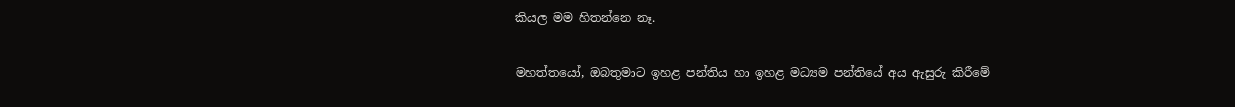කියල මම හිතන්නෙ නෑ.

මහත්තයෝ, ඔබතුමාට ඉහළ පන්තිය හා ඉහළ මධ්‍යම පන්තියේ අය ඇසුරු කිරීමේ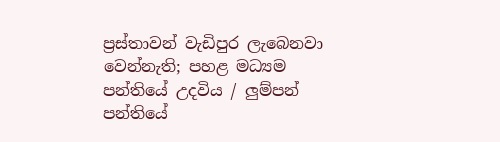ප්‍රස්තාවන් වැඩිපුර ලැබෙනවා වෙන්නැති; පහළ මධ්‍යම පන්තියේ උදවිය / ලුම්පන් පන්තියේ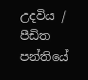උදවිය / පීඩිත පන්තියේ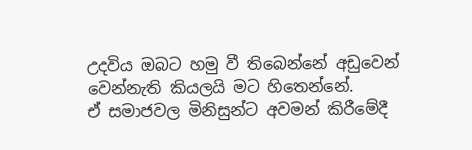උදවිය ඔබට හමු වී තිබෙන්නේ අඩුවෙන් වෙන්නැති කියලයි මට හිතෙන්නේ.
ඒ සමාජවල මිනිසුන්ට අවමන් කිරීමේදී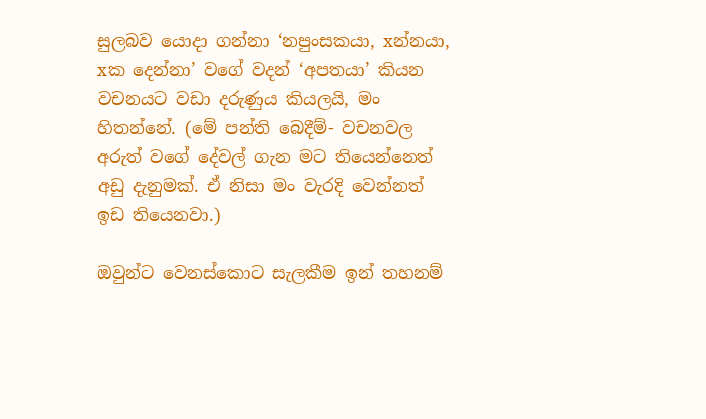සුලබව යොදා ගන්නා ‘නපුංසකයා, xන්නයා, xක දෙන්නා’ වගේ වදන් ‘අපතයා’ කියන වචනයට වඩා දරුණුය කියලයි, මං හිතන්නේ. (මේ පන්ති බෙදීම්- වචනවල අරුත් වගේ දේවල් ගැන මට තියෙන්නෙත් අඩු දැනුමක්. ඒ නිසා මං වැරදි වෙන්නත් ඉඩ තියෙනවා.)

ඔවුන්ට වෙනස්කොට සැලකීම ඉන් තහනම්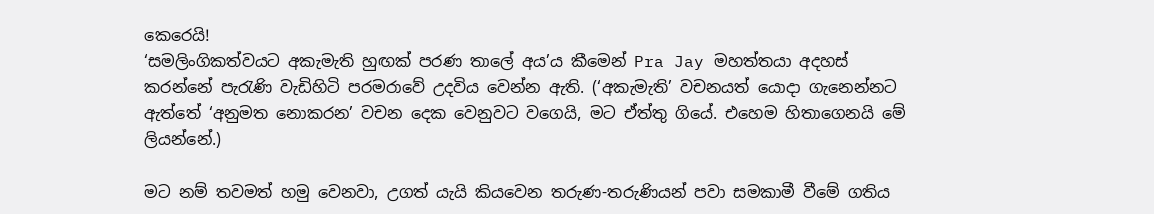කෙරෙයි!
‘සමලිංගිකත්වයට අකැමැති හුඟක් පරණ තාලේ අය’ය කීමෙන් Pra Jay මහත්තයා අදහස් කරන්නේ පැරැණි වැඩිහිටි පරමරාවේ උදවිය වෙන්න ඇති. (‘අකැමැති’ වචනයත් යොදා ගැනෙන්නට ඇත්තේ ‘අනුමත නොකරන’ වචන දෙක වෙනුවට වගෙයි, මට ඒත්තු ගියේ. එහෙම හිතාගෙනයි මේ ලියන්නේ.)

මට නම් තවමත් හමු වෙනවා, උගත් යැයි කියවෙන තරුණ-තරුණියන් පවා සමකාමී වීමේ ගතිය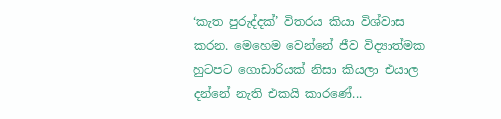‘කැත පුරුද්දක්’ විතරය කියා විශ්වාස කරන. මෙහෙම වෙන්නේ ජීව විද්‍යාත්මක හුටපට ගොඩාරියක් නිසා කියලා එයාල දන්නේ නැති එකයි කාරණේ...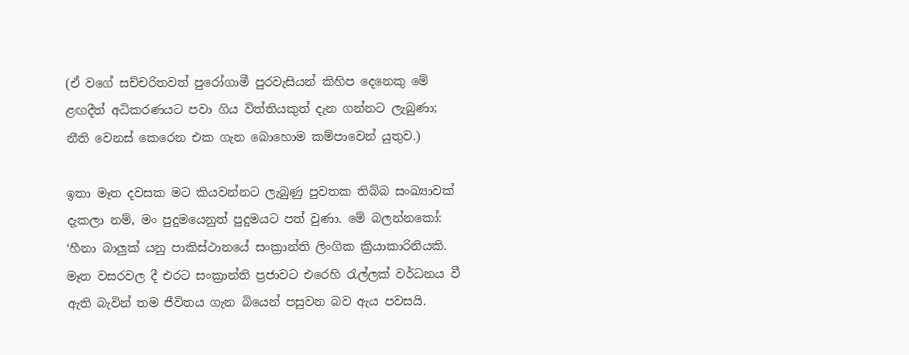(ඒ වගේ සච්චරිතවත් පුරෝගාමී පුරවැසියන් කිහිප දෙනෙකු මේ ළඟදීත් අධිකරණයට පවා ගිය විත්තියකුත් දැන ගන්නට ලැබුණා; නීති වෙනස් කෙරෙන එක ගැන බොහොම කම්පාවෙන් යුතුව.)

ඉතා මෑත දවසක මට කියවන්නට ලැබුණු පුවතක තිබ්බ සංඛ්‍යාවක් දැකලා නම්, මං පුදුමයෙනුත් පුදුමයට පත් වුණා. මේ බලන්නකෝ:
‘හීනා බාලුක් යනු පාකිස්ථානයේ සංක්‍රාන්ති ලිංගික ක්‍රියාකාරිනියකි. මෑත වසරවල දී එරට සංක්‍රාන්ති ප්‍රජාවට එරෙහි රැල්ලක් වර්ධනය වී ඇති බැවින් තම ජීවිතය ගැන බියෙන් පසුවන බව ඇය පවසයි.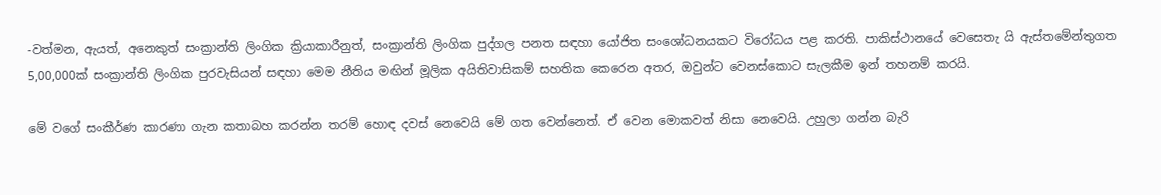-වත්මන, ඇයත්, අනෙකුත් සංක්‍රාන්ති ලිංගික ක්‍රියාකාරීනුත්, සංක්‍රාන්ති ලිංගික පුද්ගල පනත සඳහා යෝජිත සංශෝධනයකට විරෝධය පළ කරති. පාකිස්ථානයේ වෙසෙතැ යි ඇස්තමේන්තුගත 5,00,000ක් සංක්‍රාන්ති ලිංගික පුරවැසියන් සඳහා මෙම නීතිය මඟින් මූලික අයිතිවාසිකම් සහතික කෙරෙන අතර, ඔවුන්ට වෙනස්කොට සැලකීම ඉන් තහනම් කරයි.

මේ වගේ සංකීර්ණ කාරණා ගැන කතාබහ කරන්න තරම් හොඳ දවස් නෙවෙයි මේ ගත වෙන්නෙත්. ඒ වෙන මොකවත් නිසා නෙවෙයි. උහුලා ගන්න බැරි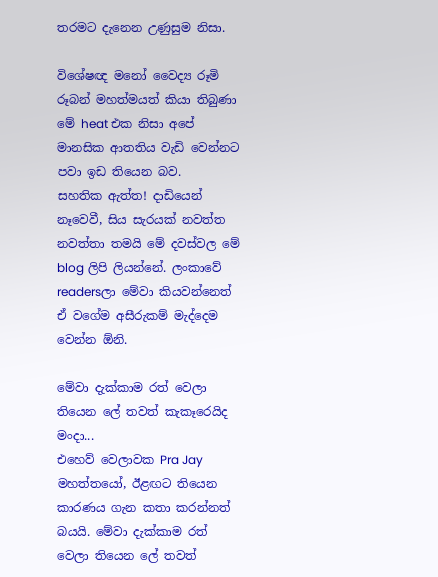තරමට දැනෙන උණුසුම නිසා.

විශේෂඥ මනෝ වෛද්‍ය රූමි රූබන් මහත්මයත් කියා තිබුණා මේ heat එක නිසා අපේ මානසික ආතතිය වැඩි වෙන්නට පවා ඉඩ තියෙන බව.
සහතික ඇත්ත! දාඩියෙන් නෑවෙවී, සිය සැරයක් නවත්ත නවත්තා තමයි මේ දවස්වල මේ blog ලිපි ලියන්නේ. ලංකාවේ readersලා මේවා කියවන්නෙත් ඒ වගේම අසීරුකම් මැද්දෙම වෙන්න ඕනි.

මේවා දැක්කාම රත් වෙලා තියෙන ලේ තවත් කැකෑරෙයිද මංදා...
එහෙව් වෙලාවක Pra Jay මහත්තයෝ, ඊළඟට තියෙන කාරණය ගැන කතා කරන්නත් බයයි. මේවා දැක්කාම රත් වෙලා තියෙන ලේ තවත්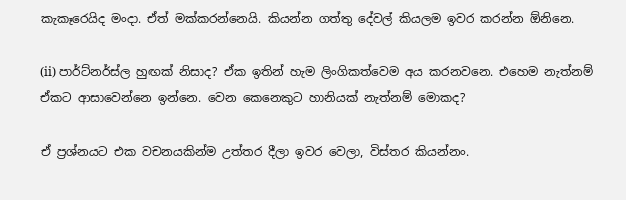කැකෑරෙයිද මංදා. ඒත් මක්කරන්නෙයි. කියන්න ගත්තු දේවල් කියලම ඉවර කරන්න ඕනිනෙ.

(ii) පාර්ට්නර්ස්ල හුඟක් නිසාද? ඒක ඉතින් හැම ලිංගිකත්වෙම අය කරනවනෙ. එහෙම නැත්නම් ඒකට ආසාවෙන්නෙ ඉන්නෙ. වෙන කෙනෙකුට හානියක් නැත්නම් මොකද?

ඒ ප්‍රශ්නයට එක වචනයකින්ම උත්තර දීලා ඉවර වෙලා, විස්තර කියන්නං.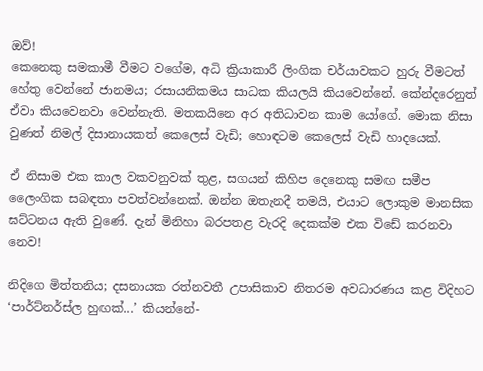ඔව්!
කෙනෙකු සමකාමී වීමට වගේම, අධි ක්‍රියාකාරී ලිංගික චර්යාවකට හුරු වීමටත් හේතු වෙන්නේ ජානමය; රසායනිකමය සාධක කියලයි කියවෙන්නේ. කේන්දරෙනුත් ඒවා කියවෙනවා වෙන්නැති. මතකයිනෙ අර අතිධාවන කාම යෝගේ. මොක නිසා වුණත් නිමල් දිසානායකත් කෙලෙස් වැඩි; හොඳටම කෙලෙස් වැඩි හාදයෙක්.

ඒ නිසාම එක කාල වකවනුවක් තුළ, සගයන් කිහිප දෙනෙකු සමඟ සමීප ලෛංගික සබඳතා පවත්වන්නෙක්. ඔන්න ඔතැනදී තමයි, එයාට ලොකුම මානසික ඝට්ටනය ඇති වුණේ. දැන් මිනිහා බරපතළ වැරදි දෙකක්ම එක විඩේ කරනවා නෙව!

නිදිගෙ මිත්තනිය; දසනායක රත්නවතී උපාසිකාව නිතරම අවධාරණය කළ විදිහට ‘පාර්ට්නර්ස්ල හුඟක්...’ කියන්නේ-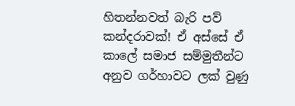හිතන්නවත් බැරි පව් කන්දරාවක්! ඒ අස්සේ ඒ කාලේ සමාජ සම්මුතීන්ට අනුව ගර්හාවට ලක් වුණු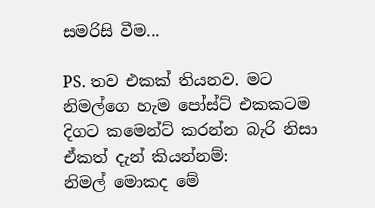සමරිසි වීම...

PS. තව එකක් තියනව. මට නිමල්ගෙ හැම පෝස්ට් එකකටම දිගට කමෙන්ට් කරන්න බැරි නිසා ඒකත් දැන් කියන්නම්:
නිමල් මොකද මේ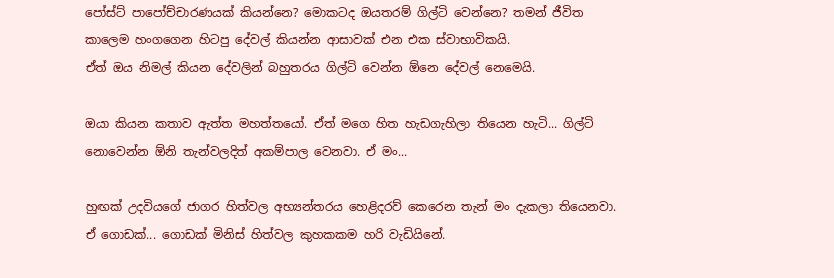පෝස්ට් පාපෝච්චාරණයක් කියන්නෙ? මොකටද ඔයතරම් ගිල්ටි වෙන්නෙ? තමන් ජීවිත කාලෙම හංගගෙන හිටපු දේවල් කියන්න ආසාවක් එන එක ස්වාභාවිකයි.
ඒත් ඔය නිමල් කියන දේවලින් බහුතරය ගිල්ටි වෙන්න ඕනෙ දේවල් නෙමෙයි.

ඔයා කියන කතාව ඇත්ත මහත්තයෝ. ඒත් මගෙ හිත හැඩගැහිලා තියෙන හැටි... ගිල්ටි නොවෙන්න ඕනි තැන්වලදිත් අකම්පාල වෙනවා. ඒ මං...

හුඟක් උදවියගේ ජාගර හිත්වල අභ්‍යන්තරය හෙළිදරව් කෙරෙන තැන් මං දැකලා තියෙනවා. ඒ ගොඩක්... ගොඩක් මිනිස් හිත්වල කුහකකම හරි වැඩියිනේ.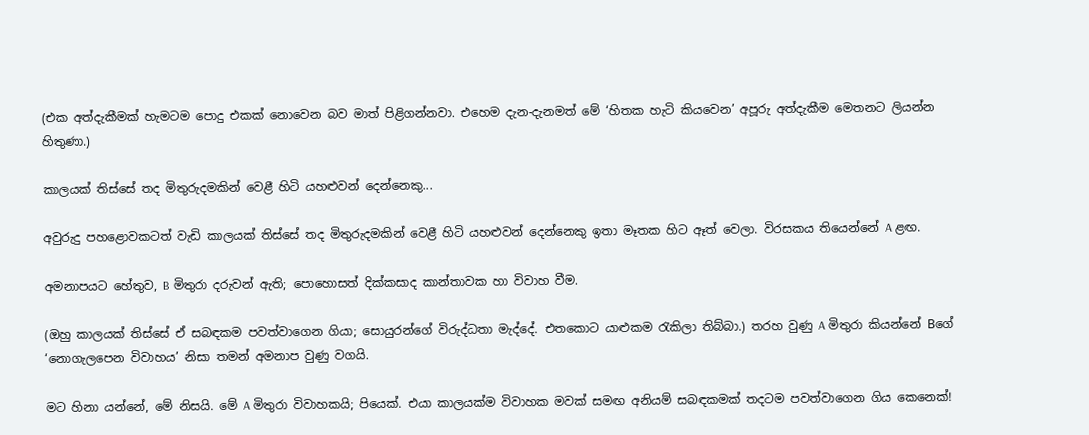(එක අත්දැකීමක් හැමටම පොදු එකක් නොවෙන බව මාත් පිළිගන්නවා. එහෙම දැන-දැනමත් මේ ‘හිතක හැටි කියවෙන’ අපූරු අත්දැකීම මෙතනට ලියන්න හිතුණා.)

කාලයක් තිස්සේ තද මිතුරුදමකින් වෙළී හිටි යහළුවන් දෙන්නෙකු...

අවුරුදු පහළොවකටත් වැඩි කාලයක් තිස්සේ තද මිතුරුදමකින් වෙළී හිටි යහළුවන් දෙන්නෙකු ඉතා මෑතක හිට ඈත් වෙලා. විරසකය තියෙන්නේ A ළඟ.

අමනාපයට හේතුව, B මිතුරා දරුවන් ඇති; පොහොසත් දික්කසාද කාන්තාවක හා විවාහ වීම.

(ඔහු කාලයක් තිස්සේ ඒ සබඳකම පවත්වාගෙන ගියා; සොයුරන්ගේ විරුද්ධතා මැද්දේ. එතකොට යාළුකම රැකිලා තිබ්බා.) තරහ වුණු A මිතුරා කියන්නේ Bගේ ‘නොගැලපෙන විවාහය’ නිසා තමන් අමනාප වුණු වගයි.

මට හිනා යන්නේ, මේ නිසයි. මේ A මිතුරා විවාහකයි; පියෙක්. එයා කාලයක්ම විවාහක මවක් සමඟ අනියම් සබඳකමක් තදටම පවත්වාගෙන ගිය කෙනෙක්!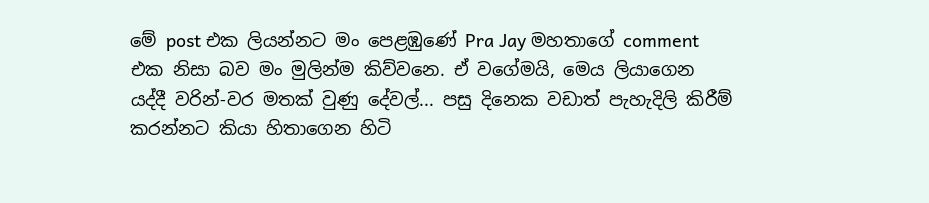මේ post එක ලියන්නට මං පෙළඹුණේ Pra Jay මහතාගේ comment එක නිසා බව මං මුලින්ම කිව්වනෙ. ඒ වගේමයි, මෙය ලියාගෙන යද්දී වරින්-වර මතක් වුණු දේවල්... පසු දිනෙක වඩාත් පැහැදිලි කිරීම් කරන්නට කියා හිතාගෙන හිටි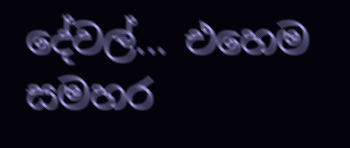දේවල්... එහෙම සමහර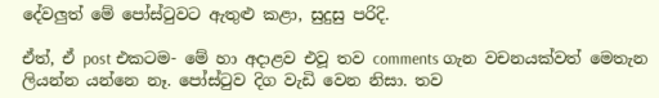දේවලුත් මේ පෝස්ටුවට ඇතුළු කළා, සුදුසු පරිදි.

ඒත්, ඒ post එකටම- මේ හා අදාළව එවූ තව comments ගැන වචනයක්වත් මෙතැන ලියන්න යන්නෙ නෑ. පෝස්ටුව දිග වැඩි වෙන නිසා. තව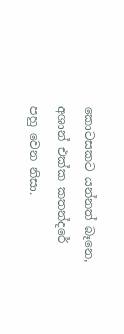කොටසකට යන්නත් බෑනෙ, අශාන් එක්ක කතන්දරේ පහු වෙන නිසා.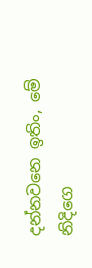දන්නවනෙ ඉතිං, මේ නිදිගෙ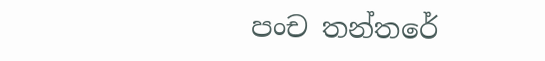පංච තන්තරේ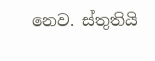නෙව. ස්තුතියි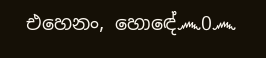එහෙනං, හොඳේ෴0෴